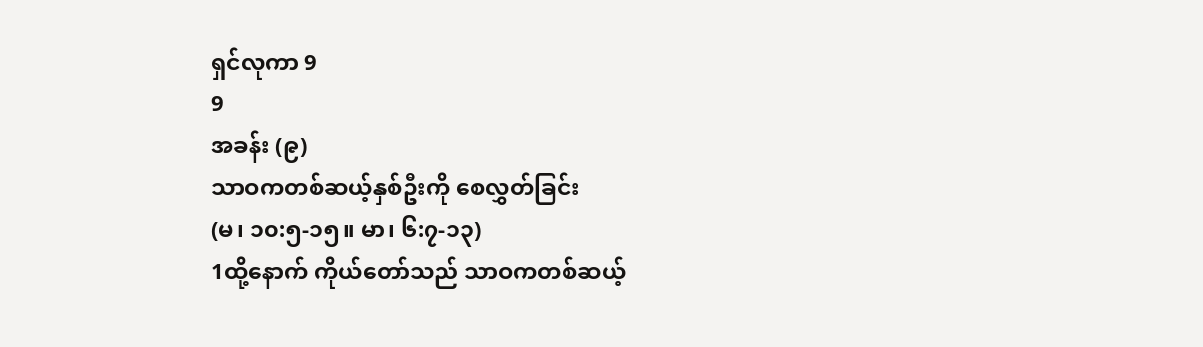ရှင်လုကာ 9
9
အခန်း (၉)
သာဝကတစ်ဆယ့်နှစ်ဦးကို စေလွှတ်ခြင်း
(မ၊ ၁၀:၅-၁၅။ မာ၊ ၆:၇-၁၃)
1ထို့နောက် ကိုယ်တော်သည် သာဝကတစ်ဆယ့်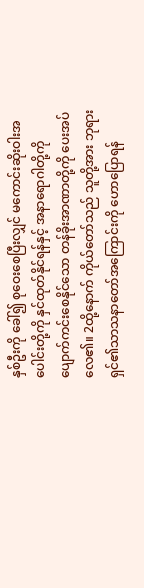နှစ်ဦးကို ခေါ်၍ စုဝေးစေပြီးလျှင် မကောင်းဆိုးဝါးအပေါင်းတို့ကို နှင်ထုတ်နိုင်ရန်နှင့် အနာရောဂါတို့ကို ပျောက်ကင်းစေနိုင်သော တန်ခိုးအာဏာတို့ကို ပေးအပ်လေ၏။ 2ထို့နောက် ကိုယ်တော်သည် သူတို့အား ဘုရားရှင်၏သာသနာတော်အကြောင်းကို ဟောပြောရန်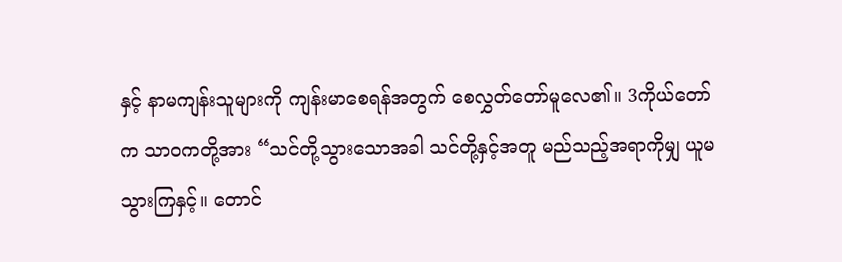နှင့် နာမကျန်းသူများကို ကျန်းမာစေရန်အတွက် စေလွှတ်တော်မူလေ၏။ 3ကိုယ်တော်က သာဝကတို့အား “သင်တို့သွားသောအခါ သင်တို့နှင့်အတူ မည်သည့်အရာကိုမျှ ယူမသွားကြနှင့်။ တောင်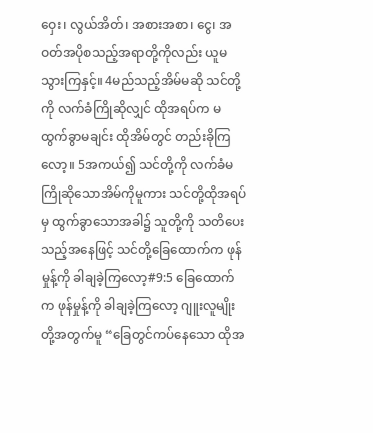ဝှေး၊ လွယ်အိတ်၊ အစားအစာ၊ ငွေ၊ အဝတ်အပိုစသည့်အရာတို့ကိုလည်း ယူမသွားကြနှင့်။ 4မည်သည့်အိမ်မဆို သင်တို့ကို လက်ခံကြိုဆိုလျှင် ထိုအရပ်က မထွက်ခွာမချင်း ထိုအိမ်တွင် တည်းခိုကြလော့။ 5အကယ်၍ သင်တို့ကို လက်ခံမကြိုဆိုသောအိမ်ကိုမူကား သင်တို့ထိုအရပ်မှ ထွက်ခွာသောအခါ၌ သူတို့ကို သတိပေးသည့်အနေဖြင့် သင်တို့ခြေထောက်က ဖုန်မှုန့်ကို ခါချခဲ့ကြလော့#9:5 ခြေထောက်က ဖုန်မှုန့်ကို ခါချခဲ့ကြလော့ ဂျူးလူမျိုးတို့အတွက်မူ “ခြေတွင်ကပ်နေသော ထိုအ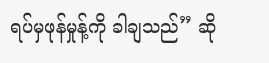ရပ်မှဖုန်မှုန့်ကို ခါချသည်” ဆို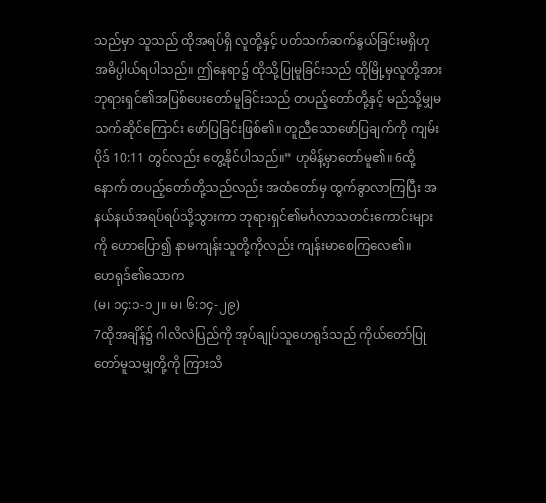သည်မှာ သူသည် ထိုအရပ်ရှိ လူတို့နှင့် ပတ်သက်ဆက်နွယ်ခြင်းမရှိဟု အဓိပ္ပါယ်ရပါသည်။ ဤနေရာ၌ ထိုသို့ပြုမူခြင်းသည် ထိုမြို့မှလူတို့အား ဘုရားရှင်၏အပြစ်ပေးတော်မူခြင်းသည် တပည့်တော်တို့နှင့် မည်သို့မျှမသက်ဆိုင်ကြောင်း ဖော်ပြခြင်းဖြစ်၏။ တူညီသောဖော်ပြချက်ကို ကျမ်းပိုဒ် 10:11 တွင်လည်း တွေ့နိုင်ပါသည်။” ဟုမိန့်မှာတော်မူ၏။ 6ထို့နောက် တပည့်တော်တို့သည်လည်း အထံတော်မှ ထွက်ခွာလာကြပြီး အနယ်နယ်အရပ်ရပ်သို့သွားကာ ဘုရားရှင်၏မင်္ဂလာသတင်းကောင်းများကို ဟောပြော၍ နာမကျန်းသူတို့ကိုလည်း ကျန်းမာစေကြလေ၏။
ဟေရုဒ်၏သောက
(မ၊ ၁၄:၁-၁၂။ မ၊ ၆:၁၄-၂၉)
7ထိုအချိန်၌ ဂါလိလဲပြည်ကို အုပ်ချုပ်သူဟေရုဒ်သည် ကိုယ်တော်ပြုတော်မူသမျှတို့ကို ကြားသိ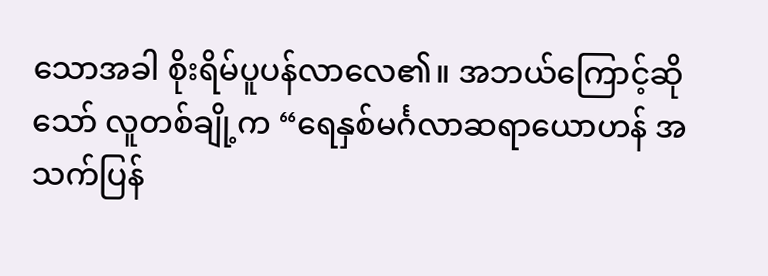သောအခါ စိုးရိမ်ပူပန်လာလေ၏။ အဘယ်ကြောင့်ဆိုသော် လူတစ်ချို့က “ရေနှစ်မင်္ဂလာဆရာယောဟန် အသက်ပြန်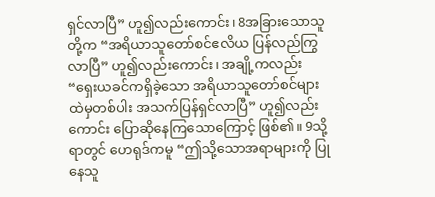ရှင်လာပြီ” ဟူ၍လည်းကောင်း၊ 8အခြားသောသူတို့က “အရိယာသူတော်စင်ဧလိယ ပြန်လည်ကြွလာပြီ” ဟူ၍လည်းကောင်း၊ အချို့ကလည်း “ရှေးယခင်ကရှိခဲ့သော အရိယာသူတော်စင်များထဲမှတစ်ပါး အသက်ပြန်ရှင်လာပြီ” ဟူ၍လည်းကောင်း ပြောဆိုနေကြသောကြောင့် ဖြစ်၏။ 9သို့ရာတွင် ဟေရုဒ်ကမူ “ဤသို့သောအရာများကို ပြုနေသူ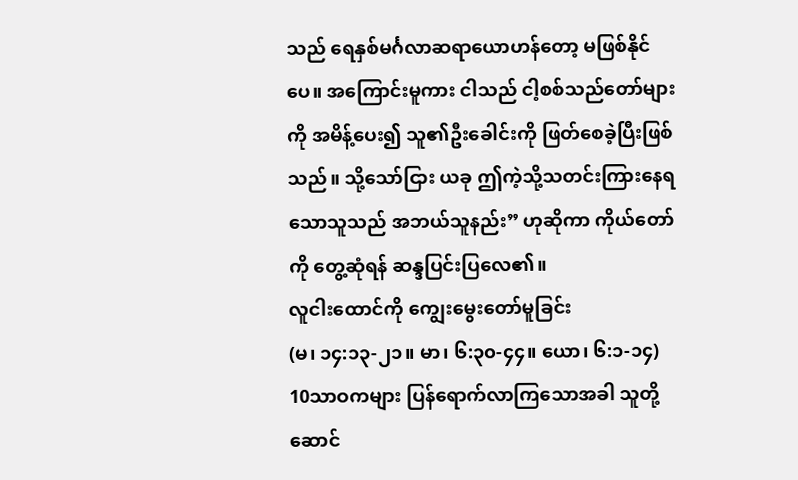သည် ရေနှစ်မင်္ဂလာဆရာယောဟန်တော့ မဖြစ်နိုင်ပေ။ အကြောင်းမူကား ငါသည် ငါ့စစ်သည်တော်များကို အမိန့်ပေး၍ သူ၏ဦးခေါင်းကို ဖြတ်စေခဲ့ပြီးဖြစ်သည်။ သို့သော်ငြား ယခု ဤကဲ့သို့သတင်းကြားနေရသောသူသည် အဘယ်သူနည်း” ဟုဆိုကာ ကိုယ်တော်ကို တွေ့ဆုံရန် ဆန္ဒပြင်းပြလေ၏။
လူငါးထောင်ကို ကျွေးမွေးတော်မူခြင်း
(မ၊ ၁၄:၁၃-၂၁။ မာ၊ ၆:၃၀-၄၄။ ယော၊ ၆:၁-၁၄)
10သာဝကများ ပြန်ရောက်လာကြသောအခါ သူတို့ဆောင်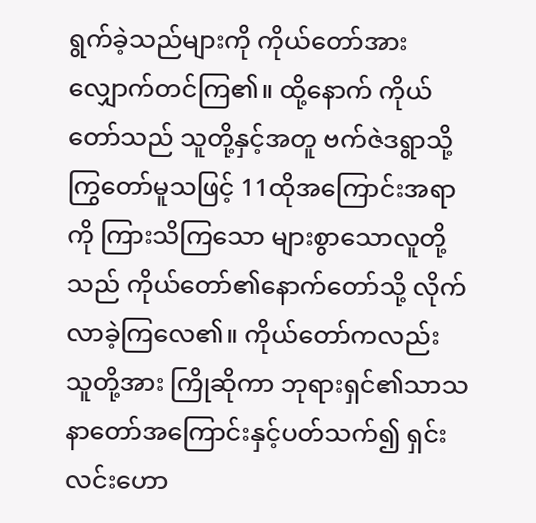ရွက်ခဲ့သည်များကို ကိုယ်တော်အား လျှောက်တင်ကြ၏။ ထို့နောက် ကိုယ်တော်သည် သူတို့နှင့်အတူ ဗက်ဇဲဒရွာသို့ ကြွတော်မူသဖြင့် 11ထိုအကြောင်းအရာကို ကြားသိကြသော များစွာသောလူတို့သည် ကိုယ်တော်၏နောက်တော်သို့ လိုက်လာခဲ့ကြလေ၏။ ကိုယ်တော်ကလည်း သူတို့အား ကြိုဆိုကာ ဘုရားရှင်၏သာသနာတော်အကြောင်းနှင့်ပတ်သက်၍ ရှင်းလင်းဟော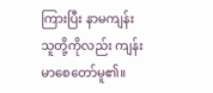ကြားပြီး နာမကျန်းသူတို့ကိုလည်း ကျန်းမာစေတော်မူ၏။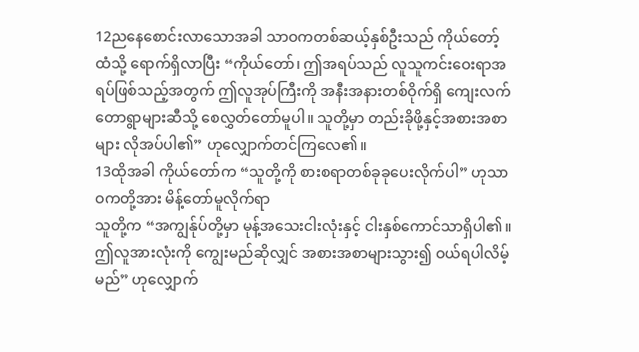12ညနေစောင်းလာသောအခါ သာဝကတစ်ဆယ့်နှစ်ဦးသည် ကိုယ်တော့်ထံသို့ ရောက်ရှိလာပြီး “ကိုယ်တော်၊ ဤအရပ်သည် လူသူကင်းဝေးရာအရပ်ဖြစ်သည့်အတွက် ဤလူအုပ်ကြီးကို အနီးအနားတစ်ဝိုက်ရှိ ကျေးလက်တောရွာများဆီသို့ စေလွှတ်တော်မူပါ။ သူတို့မှာ တည်းခိုဖို့နှင့်အစားအစာများ လိုအပ်ပါ၏” ဟုလျှောက်တင်ကြလေ၏။
13ထိုအခါ ကိုယ်တော်က “သူတို့ကို စားစရာတစ်ခုခုပေးလိုက်ပါ” ဟုသာဝကတို့အား မိန့်တော်မူလိုက်ရာ
သူတို့က “အကျွန်ုပ်တို့မှာ မုန့်အသေးငါးလုံးနှင့် ငါးနှစ်ကောင်သာရှိပါ၏။ ဤလူအားလုံးကို ကျွေးမည်ဆိုလျှင် အစားအစာများသွား၍ ဝယ်ရပါလိမ့်မည်” ဟုလျှောက်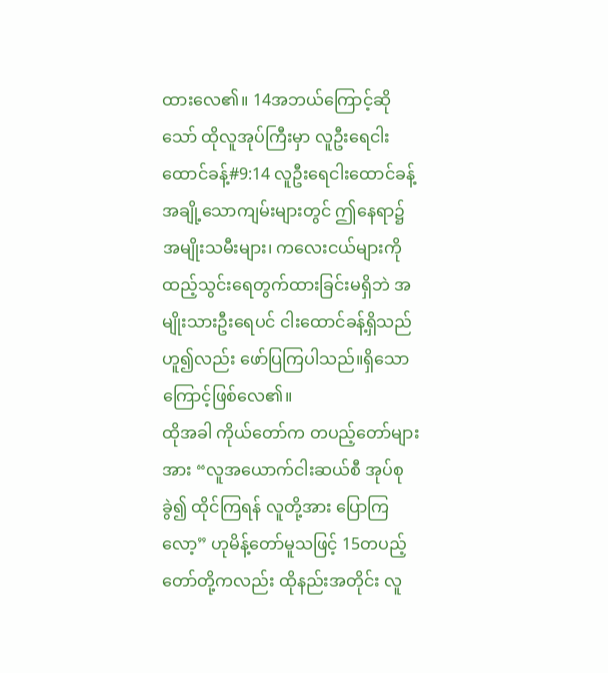ထားလေ၏။ 14အဘယ်ကြောင့်ဆိုသော် ထိုလူအုပ်ကြီးမှာ လူဦးရေငါးထောင်ခန့်#9:14 လူဦးရေငါးထောင်ခန့် အချို့သောကျမ်းများတွင် ဤနေရာ၌ အမျိုးသမီးများ၊ ကလေးငယ်များကို ထည့်သွင်းရေတွက်ထားခြင်းမရှိဘဲ အမျိုးသားဦးရေပင် ငါးထောင်ခန့်ရှိသည်ဟူ၍လည်း ဖော်ပြကြပါသည်။ရှိသောကြောင့်ဖြစ်လေ၏။
ထိုအခါ ကိုယ်တော်က တပည့်တော်များအား “လူအယောက်ငါးဆယ်စီ အုပ်စုခွဲ၍ ထိုင်ကြရန် လူတို့အား ပြောကြလော့” ဟုမိန့်တော်မူသဖြင့် 15တပည့်တော်တို့ကလည်း ထိုနည်းအတိုင်း လူ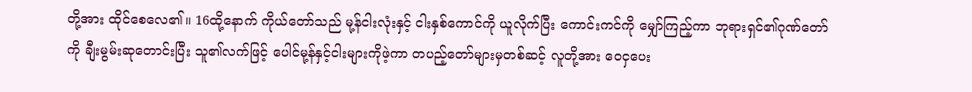တို့အား ထိုင်စေလေ၏။ 16ထို့နောက် ကိုယ်တော်သည် မု့န်ငါးလုံးနှင့် ငါးနှစ်ကောင်ကို ယူလိုက်ပြီး ကောင်းကင်ကို မျှော်ကြည့်ကာ ဘုရားရှင်၏ဂုဏ်တော်ကို ချီးမွမ်းဆုတောင်းပြီး သူ၏လက်ဖြင့် ပေါင်မု့န်နှင့်ငါးများကိုဖဲ့ကာ တပည့်တော်များမှတစ်ဆင့် လူတို့အား ဝေငှပေး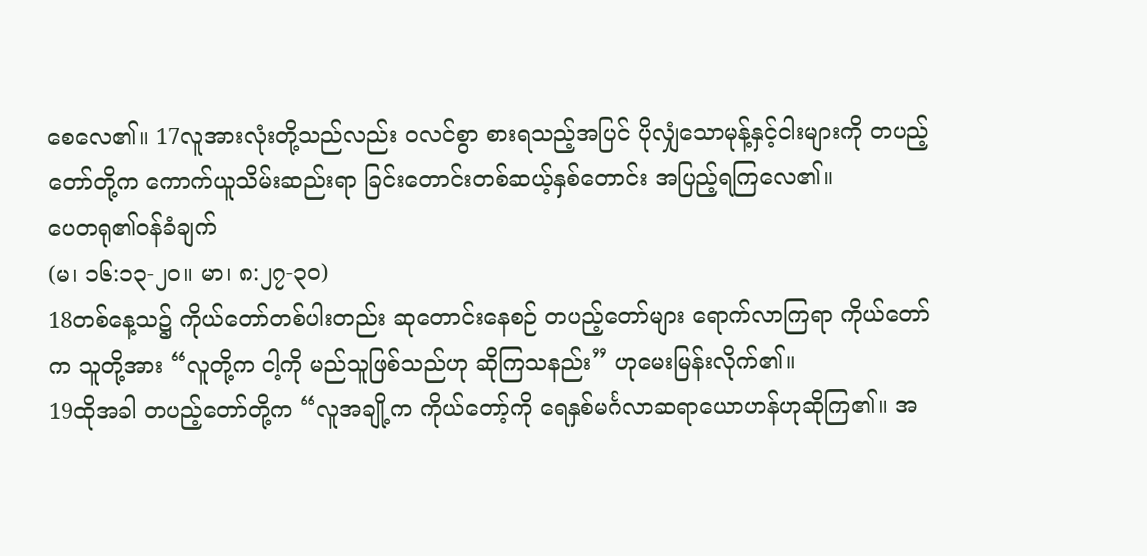စေလေ၏။ 17လူအားလုံးတို့သည်လည်း ဝလင်စွာ စားရသည့်အပြင် ပိုလျှံသောမုန့်နှင့်ငါးများကို တပည့်တော်တို့က ကောက်ယူသိမ်းဆည်းရာ ခြင်းတောင်းတစ်ဆယ့်နှစ်တောင်း အပြည့်ရကြလေ၏။
ပေတရု၏ဝန်ခံချက်
(မ၊ ၁၆:၁၃-၂၀။ မာ၊ ၈:၂၇-၃၀)
18တစ်နေ့သ၌ ကိုယ်တော်တစ်ပါးတည်း ဆုတောင်းနေစဉ် တပည့်တော်များ ရောက်လာကြရာ ကိုယ်တော်က သူတို့အား “လူတို့က ငါ့ကို မည်သူဖြစ်သည်ဟု ဆိုကြသနည်း” ဟုမေးမြန်းလိုက်၏။
19ထိုအခါ တပည့်တော်တို့က “လူအချို့က ကိုယ်တော့်ကို ရေနှစ်မင်္ဂလာဆရာယောဟန်ဟုဆိုကြ၏။ အ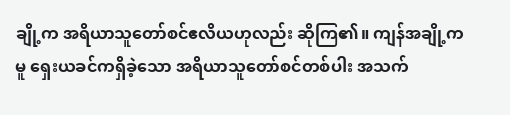ချို့က အရိယာသူတော်စင်ဧလိယဟုလည်း ဆိုကြ၏။ ကျန်အချို့ကမူ ရှေးယခင်ကရှိခဲ့သော အရိယာသူတော်စင်တစ်ပါး အသက်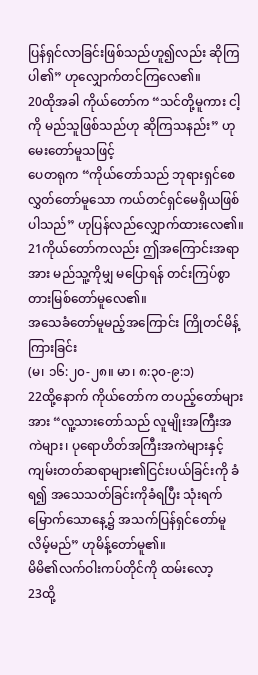ပြန်ရှင်လာခြင်းဖြစ်သည်ဟူ၍လည်း ဆိုကြပါ၏” ဟုလျှောက်တင်ကြလေ၏။
20ထိုအခါ ကိုယ်တော်က “သင်တို့မူကား ငါ့ကို မည်သူဖြစ်သည်ဟု ဆိုကြသနည်း” ဟုမေးတော်မူသဖြင့်
ပေတရုက “ကိုယ်တော်သည် ဘုရားရှင်စေလွှတ်တော်မူသော ကယ်တင်ရှင်မေရှိယဖြစ်ပါသည်” ဟုပြန်လည်လျှောက်ထားလေ၏။
21ကိုယ်တော်ကလည်း ဤအကြောင်းအရာအား မည်သူ့ကိုမျှ မပြောရန် တင်းကြပ်စွာ တားမြစ်တော်မူလေ၏။
အသေခံတော်မူမည့်အကြောင်း ကြိုတင်မိန့်ကြားခြင်း
(မ၊ ၁၆:၂၀-၂၈။ မာ၊ ၈:၃၀-၉:၁)
22ထို့နောက် ကိုယ်တော်က တပည့်တော်များအား “လူ့သားတော်သည် လူမျိုးအကြီးအကဲများ၊ ပုရောဟိတ်အကြီးအကဲများနှင့် ကျမ်းတတ်ဆရာများ၏ငြင်းပယ်ခြင်းကို ခံရ၍ အသေသတ်ခြင်းကိုခံရပြီး သုံးရက်မြောက်သောနေ့၌ အသက်ပြန်ရှင်တော်မူလိမ့်မည်” ဟုမိန့်တော်မူ၏။
မိမိ၏လက်ဝါးကပ်တိုင်ကို ထမ်းလော့
23ထို့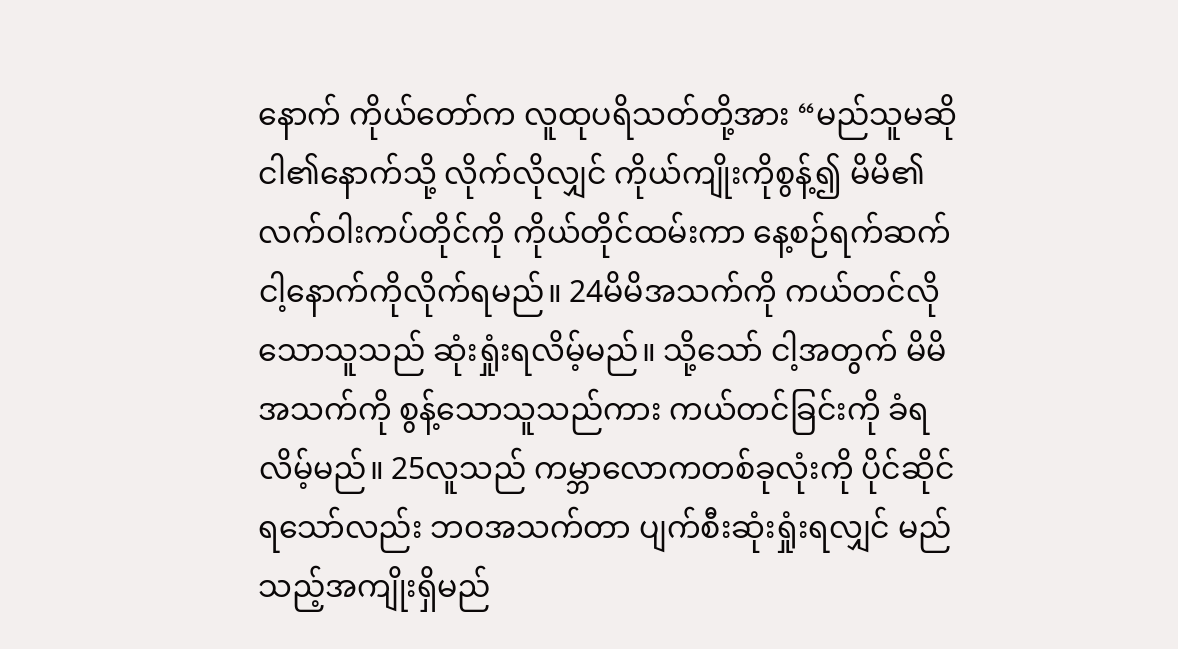နောက် ကိုယ်တော်က လူထုပရိသတ်တို့အား “မည်သူမဆို ငါ၏နောက်သို့ လိုက်လိုလျှင် ကိုယ်ကျိုးကိုစွန့်၍ မိမိ၏လက်ဝါးကပ်တိုင်ကို ကိုယ်တိုင်ထမ်းကာ နေ့စဉ်ရက်ဆက် ငါ့နောက်ကိုလိုက်ရမည်။ 24မိမိအသက်ကို ကယ်တင်လိုသောသူသည် ဆုံးရှုံးရလိမ့်မည်။ သို့သော် ငါ့အတွက် မိမိအသက်ကို စွန့်သောသူသည်ကား ကယ်တင်ခြင်းကို ခံရလိမ့်မည်။ 25လူသည် ကမ္ဘာလောကတစ်ခုလုံးကို ပိုင်ဆိုင်ရသော်လည်း ဘဝအသက်တာ ပျက်စီးဆုံးရှုံးရလျှင် မည်သည့်အကျိုးရှိမည်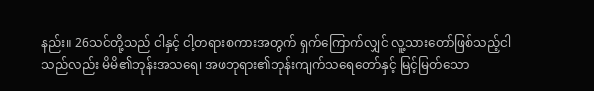နည်း။ 26သင်တို့သည် ငါနှင့် ငါ့တရားစကားအတွက် ရှက်ကြောက်လျှင် လူ့သားတော်ဖြစ်သည့်ငါသည်လည်း မိမိ၏ဘုန်းအသရေ၊ အဖဘုရား၏ဘုန်းကျက်သရေတော်နှင့် မြင့်မြတ်သော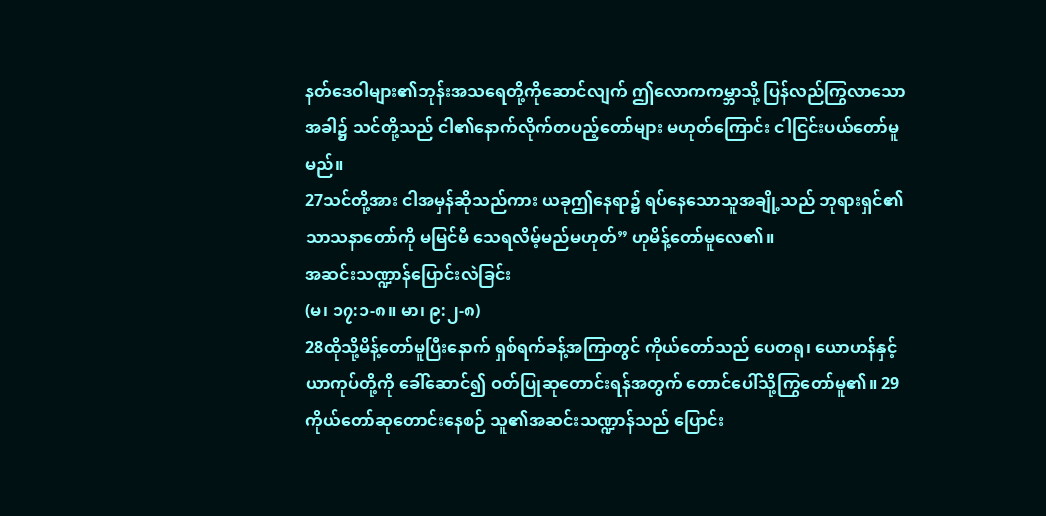နတ်ဒေဝါများ၏ဘုန်းအသရေတို့ကိုဆောင်လျက် ဤလောကကမ္ဘာသို့ ပြန်လည်ကြွလာသောအခါ၌ သင်တို့သည် ငါ၏နောက်လိုက်တပည့်တော်များ မဟုတ်ကြောင်း ငါငြင်းပယ်တော်မူမည်။
27သင်တို့အား ငါအမှန်ဆိုသည်ကား ယခုဤနေရာ၌ ရပ်နေသောသူအချို့သည် ဘုရားရှင်၏သာသနာတော်ကို မမြင်မီ သေရလိမ့်မည်မဟုတ်” ဟုမိန့်တော်မူလေ၏။
အဆင်းသဏ္ဍာန်ပြောင်းလဲခြင်း
(မ၊ ၁၇:၁-၈။ မာ၊ ၉:၂-၈)
28ထိုသို့မိန့်တော်မူပြီးနောက် ရှစ်ရက်ခန့်အကြာတွင် ကိုယ်တော်သည် ပေတရု၊ ယောဟန်နှင့် ယာကုပ်တို့ကို ခေါ်ဆောင်၍ ဝတ်ပြုဆုတောင်းရန်အတွက် တောင်ပေါ်သို့ကြွတော်မူ၏။ 29ကိုယ်တော်ဆုတောင်းနေစဉ် သူ၏အဆင်းသဏ္ဍာန်သည် ပြောင်း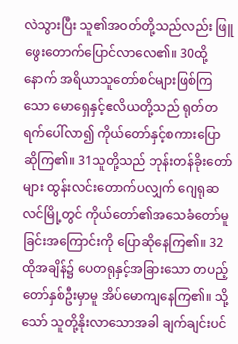လဲသွားပြီး သူ၏အဝတ်တို့သည်လည်း ဖြူဖွေးတောက်ပြောင်လာလေ၏။ 30ထို့နောက် အရိယာသူတော်စင်များဖြစ်ကြသော မောရှေနှင့်ဧလိယတို့သည် ရုတ်တရက်ပေါ်လာ၍ ကိုယ်တော်နှင့်စကားပြောဆိုကြ၏။ 31သူတို့သည် ဘုန်းတန်ခိုးတော်များ ထွန်းလင်းတောက်ပလျှက် ဂျေရုဆလင်မြို့တွင် ကိုယ်တော်၏အသေခံတော်မူခြင်းအကြောင်းကို ပြောဆိုနေကြ၏။ 32ထိုအချိန်၌ ပေတရုနှင့်အခြားသော တပည့်တော်နှစ်ဦးမှာမူ အိပ်မောကျနေကြ၏။ သို့သော် သူတို့နိုးလာသောအခါ ချက်ချင်းပင်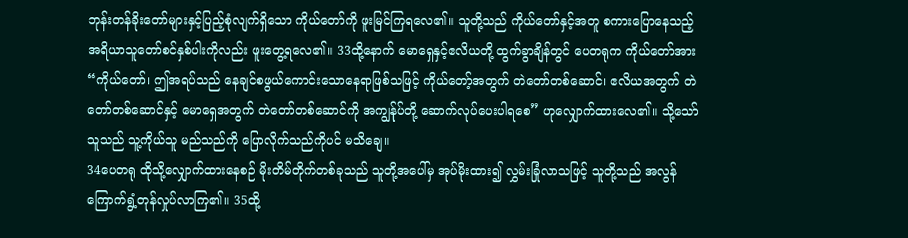ဘုန်းတန်ခိုးတော်များနှင့်ပြည့်စုံလျက်ရှိသော ကိုယ်တော်ကို ဖူးမြင်ကြရလေ၏။ သူတို့သည် ကိုယ်တော်နှင့်အတူ စကားပြောနေသည့် အရိယာသူတော်စင်နှစ်ပါးကိုလည်း ဖူးတွေ့ရလေ၏။ 33ထို့နောက် မောရှေနှင့်ဧလိယတို့ ထွက်ခွာချိန်တွင် ပေတရုက ကိုယ်တော်အား “ကိုယ်တော်၊ ဤအရပ်သည် နေချင်စဖွယ်ကောင်းသောနေရာဖြစ်သဖြင့် ကိုယ်တော့်အတွက် တဲတော်တစ်ဆောင်၊ ဧလိယအတွက် တဲတော်တစ်ဆောင်နှင့် မောရှေအတွက် တဲတော်တစ်ဆောင်ကို အကျွန်ုပ်တို့ ဆောက်လုပ်ပေးပါရစေ” ဟုလျှောက်ထားလေ၏။ သို့သော် သူသည် သူ့ကိုယ်သူ မည်သည်ကို ပြောလိုက်သည်ကိုပင် မသိချေ။
34ပေတရု ထိုသို့လျှောက်ထားနေစဉ် မိုးတိမ်တိုက်တစ်ခုသည် သူတို့အပေါ်မှ အုပ်မိုးထား၍ လွှမ်းခြုံလာသဖြင့် သူတို့သည် အလွန်ကြောက်ရွံ့တုန်လှုပ်လာကြ၏။ 35ထို့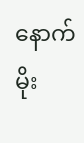နောက် မိုး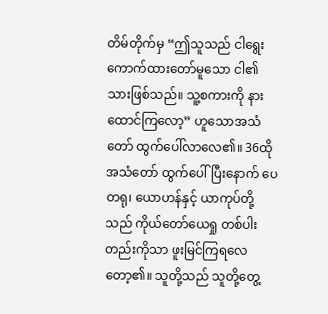တိမ်တိုက်မှ “ဤသူသည် ငါရွေးကောက်ထားတော်မူသော ငါ၏သားဖြစ်သည်။ သူ့စကားကို နားထောင်ကြလော့” ဟူသောအသံတော် ထွက်ပေါ်လာလေ၏။ 36ထိုအသံတော် ထွက်ပေါ်ပြီးနောက် ပေတရု၊ ယောဟန်နှင့် ယာကုပ်တို့သည် ကိုယ်တော်ယေရှု တစ်ပါးတည်းကိုသာ ဖူးမြင်ကြရလေတော့၏။ သူတို့သည် သူတို့တွေ့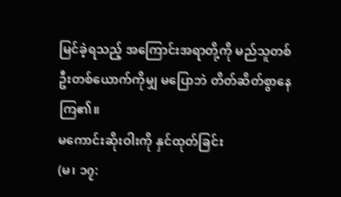မြင်ခဲ့ရသည့် အကြောင်းအရာတို့ကို မည်သူတစ်ဦးတစ်ယောက်ကိုမျှ မပြောဘဲ တိတ်ဆိတ်စွာနေကြ၏။
မကောင်းဆိုးဝါးကို နှင်ထုတ်ခြင်း
(မ၊ ၁၇: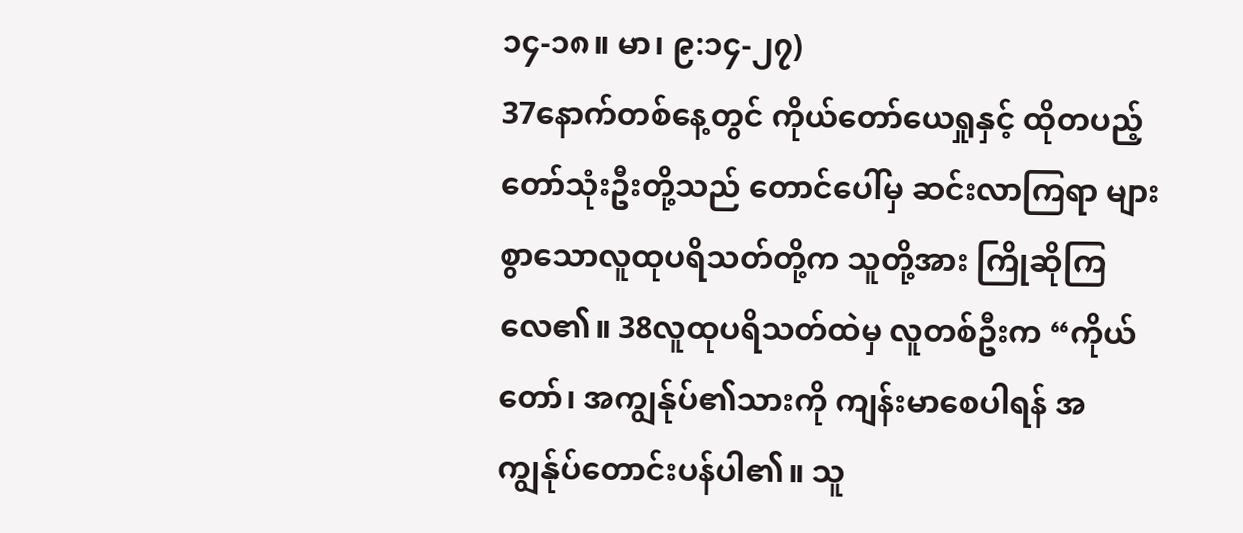၁၄-၁၈။ မာ၊ ၉:၁၄-၂၇)
37နောက်တစ်နေ့တွင် ကိုယ်တော်ယေရှုနှင့် ထိုတပည့်တော်သုံးဦးတို့သည် တောင်ပေါ်မှ ဆင်းလာကြရာ များစွာသောလူထုပရိသတ်တို့က သူတို့အား ကြိုဆိုကြလေ၏။ 38လူထုပရိသတ်ထဲမှ လူတစ်ဦးက “ကိုယ်တော်၊ အကျွန်ုပ်၏သားကို ကျန်းမာစေပါရန် အကျွန်ုပ်တောင်းပန်ပါ၏။ သူ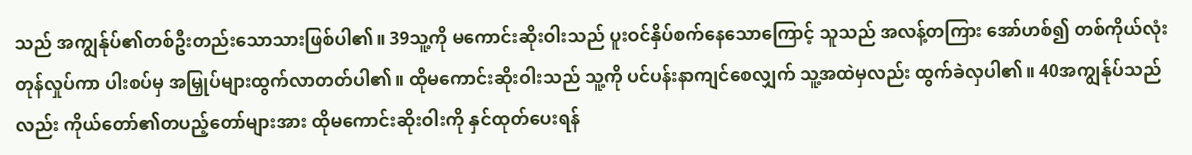သည် အကျွန်ုပ်၏တစ်ဦးတည်းသောသားဖြစ်ပါ၏။ 39သူ့ကို မကောင်းဆိုးဝါးသည် ပူးဝင်နှိပ်စက်နေသောကြောင့် သူသည် အလန့်တကြား အော်ဟစ်၍ တစ်ကိုယ်လုံး တုန်လှုပ်ကာ ပါးစပ်မှ အမြှုပ်များထွက်လာတတ်ပါ၏။ ထိုမကောင်းဆိုးဝါးသည် သူ့ကို ပင်ပန်းနာကျင်စေလျှက် သူ့အထဲမှလည်း ထွက်ခဲလှပါ၏။ 40အကျွန်ုပ်သည်လည်း ကိုယ်တော်၏တပည့်တော်များအား ထိုမကောင်းဆိုးဝါးကို နှင်ထုတ်ပေးရန်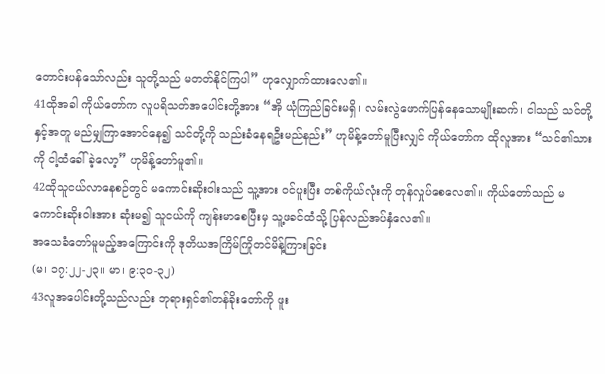တောင်းပန်သော်လည်း သူတို့သည် မတတ်နိုင်ကြပါ” ဟုလျှောက်ထားလေ၏။
41ထိုအခါ ကိုယ်တော်က လူပရိသတ်အပေါင်းတို့အား “အို ယုံကြည်ခြင်းမရှိ၊ လမ်းလွဲဖောက်ပြန်နေသောမျိုးဆက်၊ ငါသည် သင်တို့နှင့်အတူ မည်မျှကြာအောင်နေ၍ သင်တို့ကို သည်းခံနေရဦးမည်နည်း” ဟုမိန့်တော်မူပြီးလျှင် ကိုယ်တော်က ထိုလူအား “သင်၏သားကို ငါ့ထံခေါ်ခဲ့လော့” ဟုမိန့်တော်မူ၏။
42ထိုသူငယ်လာနေစဉ်တွင် မကောင်းဆိုးဝါးသည် သူ့အား ဝင်ပူးပြီး တစ်ကိုယ်လုံးကို တုန်လှုပ်စေလေ၏။ ကိုယ်တော်သည် မကောင်းဆိုးဝါးအား ဆုံးမ၍ သူငယ်ကို ကျန်းမာစေပြီးမှ သူ့ဖခင်ထံသို့ ပြန်လည်အပ်နှံလေ၏။
အသေခံတော်မူမည့်အကြောင်းကို ဒုတိယအကြိမ်ကြိုတင်မိန့်ကြားခြင်း
(မ၊ ၁၇:၂၂-၂၃။ မာ၊ ၉:၃၀-၃၂)
43လူအပေါင်းတို့သည်လည်း ဘုရားရှင်၏တန်ခိုးတော်ကို ဖူး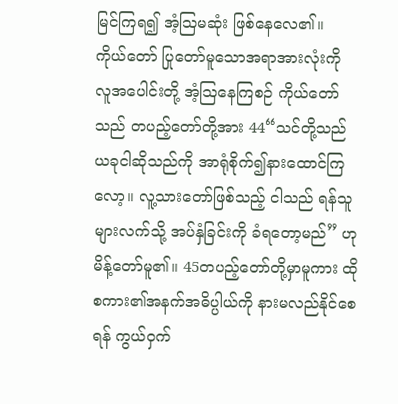မြင်ကြရ၍ အံ့ဩမဆုံး ဖြစ်နေလေ၏။
ကိုယ်တော် ပြုတော်မူသောအရာအားလုံးကို လူအပေါင်းတို့ အံ့ဩနေကြစဉ် ကိုယ်တော်သည် တပည့်တော်တို့အား 44“သင်တို့သည် ယခုငါဆိုသည်ကို အာရုံစိုက်၍နားထောင်ကြလော့။ လူ့သားတော်ဖြစ်သည့် ငါသည် ရန်သူများလက်သို့ အပ်နှံခြင်းကို ခံရတော့မည်” ဟုမိန့်တော်မူ၏။ 45တပည့်တော်တို့မှာမူကား ထိုစကား၏အနက်အဓိပ္ပါယ်ကို နားမလည်နိုင်စေရန် ကွယ်ဝှက်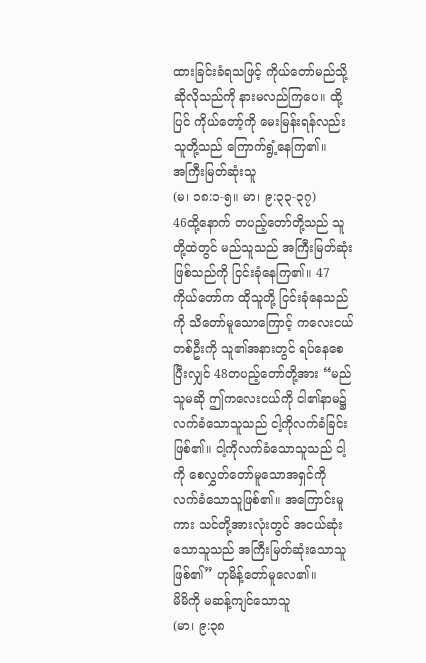ထားခြင်းခံရသဖြင့် ကိုယ်တော်မည်သို့ဆိုလိုသည်ကို နားမလည်ကြပေ။ ထို့ပြင် ကိုယ်တော့်ကို မေးမြန်းရန်လည်း သူတို့သည် ကြောက်ရွံ့နေကြ၏။
အကြီးမြတ်ဆုံးသူ
(မ၊ ၁၈:၁-၅။ မာ၊ ၉:၃၃-၃၇)
46ထို့နောက် တပည့်တော်တို့သည် သူတို့ထဲတွင် မည်သူသည် အကြီးမြတ်ဆုံးဖြစ်သည်ကို ငြင်းခုံနေကြ၏။ 47ကိုယ်တော်က ထိုသူတို့ ငြင်းခုံနေသည်ကို သိတော်မူသောကြောင့် ကလေးငယ်တစ်ဦးကို သူ၏အနားတွင် ရပ်နေစေပြီးလျှင် 48တပည့်တော်တို့အား “မည်သူမဆို ဤကလေးငယ်ကို ငါ၏နာမ၌ လက်ခံသောသူသည် ငါ့ကိုလက်ခံခြင်းဖြစ်၏။ ငါ့ကိုလက်ခံသောသူသည် ငါ့ကို စေလွှတ်တော်မူသောအရှင်ကို လက်ခံသောသူဖြစ်၏။ အကြောင်းမူကား သင်တို့အားလုံးတွင် အငယ်ဆုံးသောသူသည် အကြီးမြတ်ဆုံးသောသူဖြစ်၏” ဟုမိန့်တော်မူလေ၏။
မိမိကို မဆန့်ကျင်သောသူ
(မာ၊ ၉:၃၈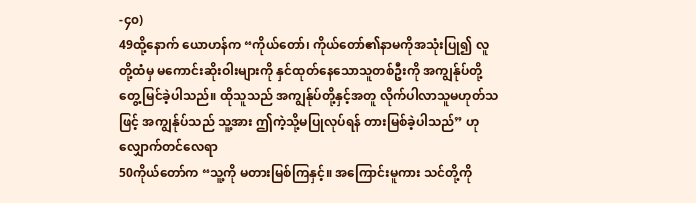-၄၀)
49ထို့နောက် ယောဟန်က “ကိုယ်တော်၊ ကိုယ်တော်၏နာမကိုအသုံးပြု၍ လူတို့ထံမှ မကောင်းဆိုးဝါးများကို နှင်ထုတ်နေသောသူတစ်ဦးကို အကျွန်ုပ်တို့ တွေ့မြင်ခဲ့ပါသည်။ ထိုသူသည် အကျွန်ုပ်တို့နှင့်အတူ လိုက်ပါလာသူမဟုတ်သဖြင့် အကျွန်ုပ်သည် သူ့အား ဤကဲ့သို့မပြုလုပ်ရန် တားမြစ်ခဲ့ပါသည်” ဟုလျှောက်တင်လေရာ
50ကိုယ်တော်က “သူ့ကို မတားမြစ်ကြနှင့်။ အကြောင်းမူကား သင်တို့ကို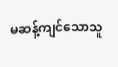မဆန့်ကျင်သောသူ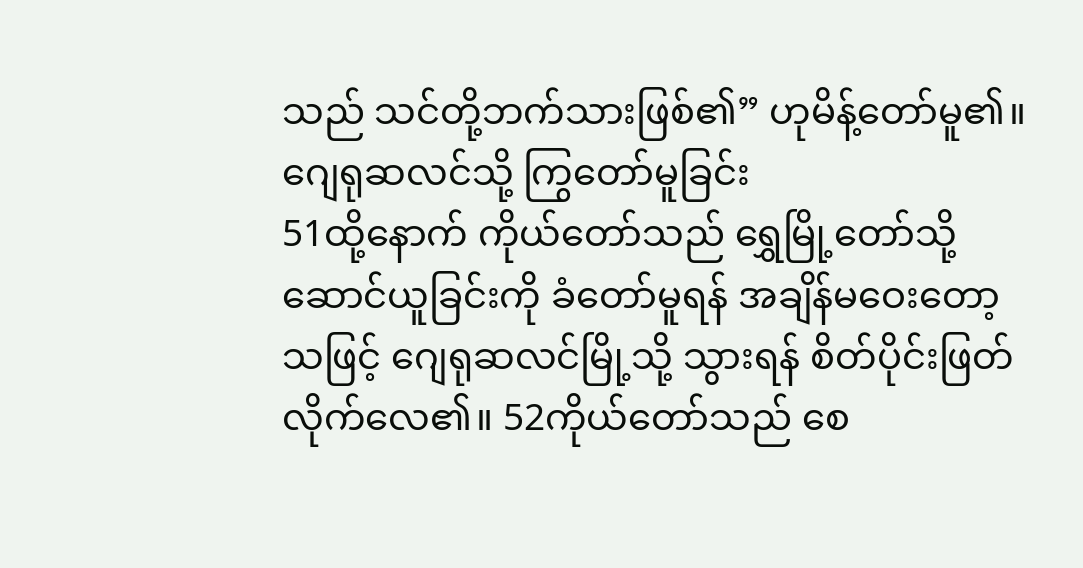သည် သင်တို့ဘက်သားဖြစ်၏” ဟုမိန့်တော်မူ၏။
ဂျေရုဆလင်သို့ ကြွတော်မူခြင်း
51ထို့နောက် ကိုယ်တော်သည် ရွှေမြို့တော်သို့ ဆောင်ယူခြင်းကို ခံတော်မူရန် အချိန်မဝေးတော့သဖြင့် ဂျေရုဆလင်မြို့သို့ သွားရန် စိတ်ပိုင်းဖြတ်လိုက်လေ၏။ 52ကိုယ်တော်သည် စေ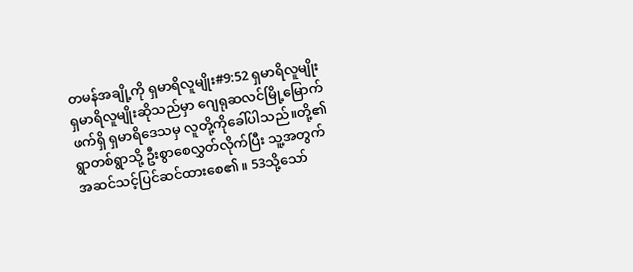တမန်အချို့ကို ရှမာရိလူမျိုး#9:52 ရှမာရိလူမျိုး ရှမာရိလူမျိုးဆိုသည်မှာ ဂျေရုဆလင်မြို့မြောက်ဖက်ရှိ ရှမာရိဒေသမှ လူတို့ကိုခေါ်ပါသည်။တို့၏ရွာတစ်ရွာသို့ ဦးစွာစေလွှတ်လိုက်ပြီး သူ့အတွက် အဆင်သင့်ပြင်ဆင်ထားစေ၏။ 53သို့သော်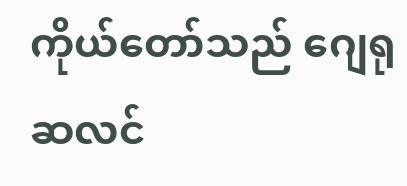ကိုယ်တော်သည် ဂျေရုဆလင်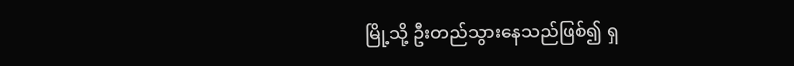မြို့သို့ ဦးတည်သွားနေသည်ဖြစ်၍ ရှ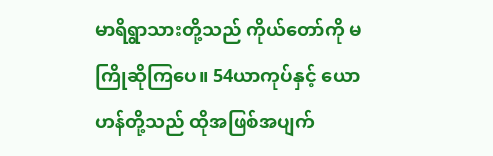မာရိရွာသားတို့သည် ကိုယ်တော်ကို မကြိုဆိုကြပေ။ 54ယာကုပ်နှင့် ယောဟန်တို့သည် ထိုအဖြစ်အပျက်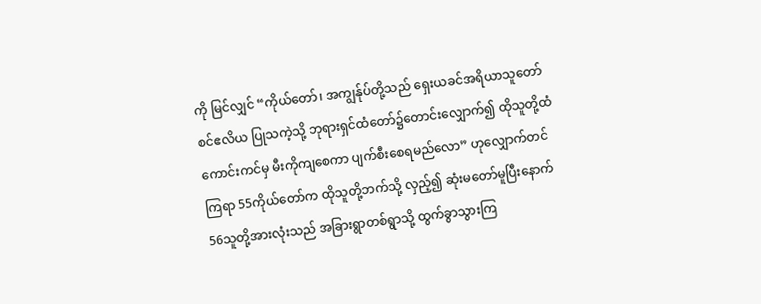ကို မြင်လျှင် “ကိုယ်တော်၊ အကျွန်ုပ်တို့သည် ရှေးယခင်အရိယာသူတော်စင်ဧလိယ ပြုသကဲ့သို့ ဘုရားရှင်ထံတော်၌တောင်းလျှောက်၍ ထိုသူတို့ထံ ကောင်းကင်မှ မီးကိုကျစေကာ ပျက်စီးစေရမည်လော” ဟုလျှောက်တင်ကြရာ 55ကိုယ်တော်က ထိုသူတို့ဘက်သို့ လှည့်၍ ဆုံးမတော်မူပြီးနောက် 56သူတို့အားလုံးသည် အခြားရွာတစ်ရွာသို့ ထွက်ခွာသွားကြ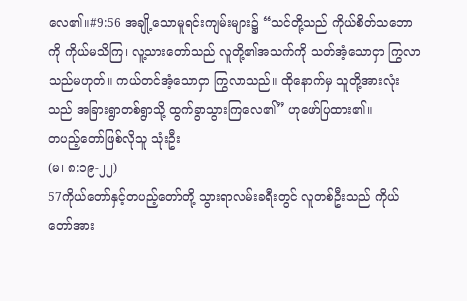လေ၏။#9:56 အချို့သောမူရင်းကျမ်းများ၌ “သင်တို့သည် ကိုယ်စိတ်သဘောကို ကိုယ်မသိကြ၊ လူ့သားတော်သည် လူတို့၏အသက်ကို သတ်အံ့သောငှာ ကြွလာသည်မဟုတ်။ ကယ်တင်အံ့သောငှာ ကြွလာသည်။ ထိုနောက်မှ သူတို့အားလုံးသည် အခြားရွာတစ်ရွာသို့ ထွက်ခွာသွားကြလေ၏” ဟုဖော်ပြထား၏။
တပည့်တော်ဖြစ်လိုသူ သုံးဦး
(မ၊ ၈:၁၉-၂၂)
57ကိုယ်တော်နှင့်တပည့်တော်တို့ သွားရာလမ်းခရီးတွင် လူတစ်ဦးသည် ကိုယ်တော်အား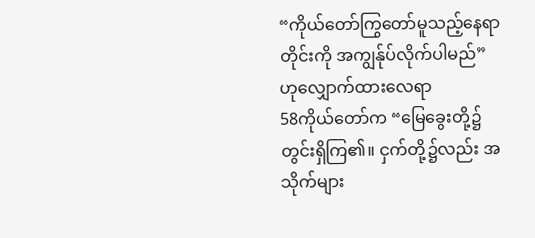“ကိုယ်တော်ကြွတော်မူသည့်နေရာတိုင်းကို အကျွန်ုပ်လိုက်ပါမည်” ဟုလျှောက်ထားလေရာ
58ကိုယ်တော်က “မြေခွေးတို့၌ တွင်းရှိကြ၏။ ငှက်တို့၌လည်း အသိုက်များ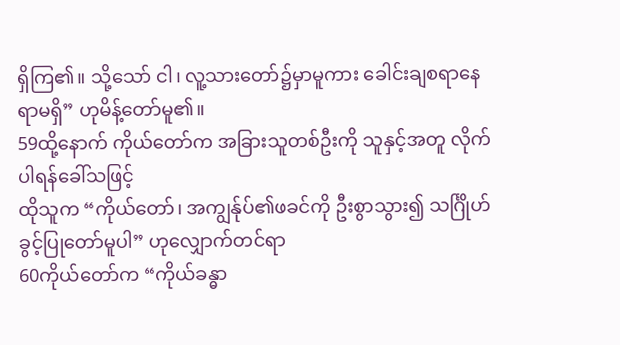ရှိကြ၏။ သို့သော် ငါ၊ လူ့သားတော်၌မှာမူကား ခေါင်းချစရာနေရာမရှိ” ဟုမိန့်တော်မူ၏။
59ထို့နောက် ကိုယ်တော်က အခြားသူတစ်ဦးကို သူနှင့်အတူ လိုက်ပါရန်ခေါ်သဖြင့်
ထိုသူက “ကိုယ်တော်၊ အကျွန်ုပ်၏ဖခင်ကို ဦးစွာသွား၍ သင်္ဂြိုဟ်ခွင့်ပြုတော်မူပါ” ဟုလျှောက်တင်ရာ
60ကိုယ်တော်က “ကိုယ်ခန္ဓာ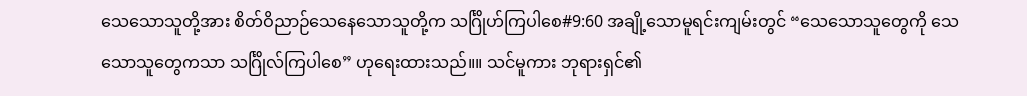သေသောသူတို့အား စိတ်ဝိညာဉ်သေနေသောသူတို့က သင်္ဂြိုဟ်ကြပါစေ#9:60 အချို့သောမူရင်းကျမ်းတွင် “သေသောသူတွေကို သေသောသူတွေကသာ သင်္ဂြိုလ်ကြပါစေ” ဟုရေးထားသည်။။ သင်မူကား ဘုရားရှင်၏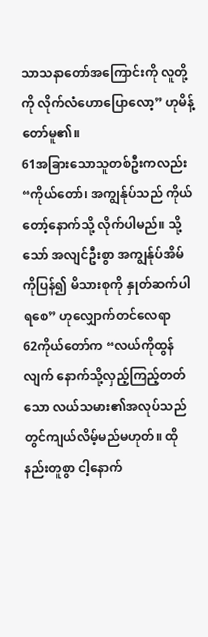သာသနာတော်အကြောင်းကို လူတို့ကို လိုက်လံဟောပြောလော့” ဟုမိန့်တော်မူ၏။
61အခြားသောသူတစ်ဦးကလည်း “ကိုယ်တော်၊ အကျွန်ုပ်သည် ကိုယ်တော့်နောက်သို့ လိုက်ပါမည်။ သို့သော် အလျင်ဦးစွာ အကျွန်ုပ်အိမ်ကိုပြန်၍ မိသားစုကို နှုတ်ဆက်ပါရစေ” ဟုလျှောက်တင်လေရာ
62ကိုယ်တော်က “လယ်ကိုထွန်လျက် နောက်သို့လှည့်ကြည့်တတ်သော လယ်သမား၏အလုပ်သည် တွင်ကျယ်လိမ့်မည်မဟုတ်။ ထိုနည်းတူစွာ ငါ့နောက်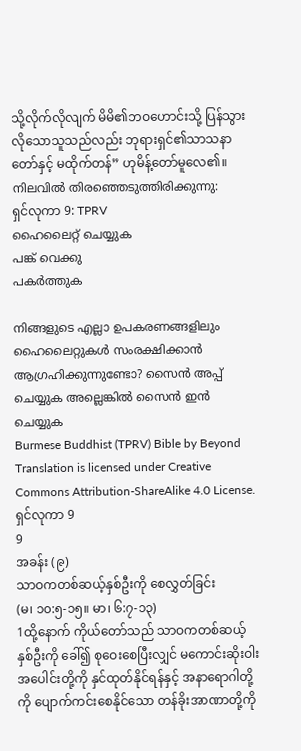သို့လိုက်လိုလျက် မိမိ၏ဘဝဟောင်းသို့ ပြန်သွားလိုသောသူသည်လည်း ဘုရားရှင်၏သာသနာတော်နှင့် မထိုက်တန်” ဟုမိန့်တော်မူလေ၏။
നിലവിൽ തിരഞ്ഞെടുത്തിരിക്കുന്നു:
ရှင်လုကာ 9: TPRV
ഹൈലൈറ്റ് ചെയ്യുക
പങ്ക് വെക്കു
പകർത്തുക

നിങ്ങളുടെ എല്ലാ ഉപകരണങ്ങളിലും ഹൈലൈറ്റുകൾ സംരക്ഷിക്കാൻ ആഗ്രഹിക്കുന്നുണ്ടോ? സൈൻ അപ്പ് ചെയ്യുക അല്ലെങ്കിൽ സൈൻ ഇൻ ചെയ്യുക
Burmese Buddhist (TPRV) Bible by Beyond Translation is licensed under Creative Commons Attribution-ShareAlike 4.0 License.
ရှင်လုကာ 9
9
အခန်း (၉)
သာဝကတစ်ဆယ့်နှစ်ဦးကို စေလွှတ်ခြင်း
(မ၊ ၁၀:၅-၁၅။ မာ၊ ၆:၇-၁၃)
1ထို့နောက် ကိုယ်တော်သည် သာဝကတစ်ဆယ့်နှစ်ဦးကို ခေါ်၍ စုဝေးစေပြီးလျှင် မကောင်းဆိုးဝါးအပေါင်းတို့ကို နှင်ထုတ်နိုင်ရန်နှင့် အနာရောဂါတို့ကို ပျောက်ကင်းစေနိုင်သော တန်ခိုးအာဏာတို့ကို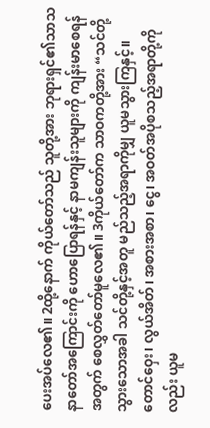ပေးအပ်လေ၏။ 2ထို့နောက် ကိုယ်တော်သည် သူတို့အား ဘုရားရှင်၏သာသနာတော်အကြောင်းကို ဟောပြောရန်နှင့် နာမကျန်းသူများကို ကျန်းမာစေရန်အတွက် စေလွှတ်တော်မူလေ၏။ 3ကိုယ်တော်က သာဝကတို့အား “သင်တို့သွားသောအခါ သင်တို့နှင့်အတူ မည်သည့်အရာကိုမျှ ယူမသွားကြနှင့်။ တောင်ဝှေး၊ လွယ်အိတ်၊ အစားအစာ၊ ငွေ၊ အဝတ်အပိုစသည့်အရာတို့ကိုလည်း ယူမ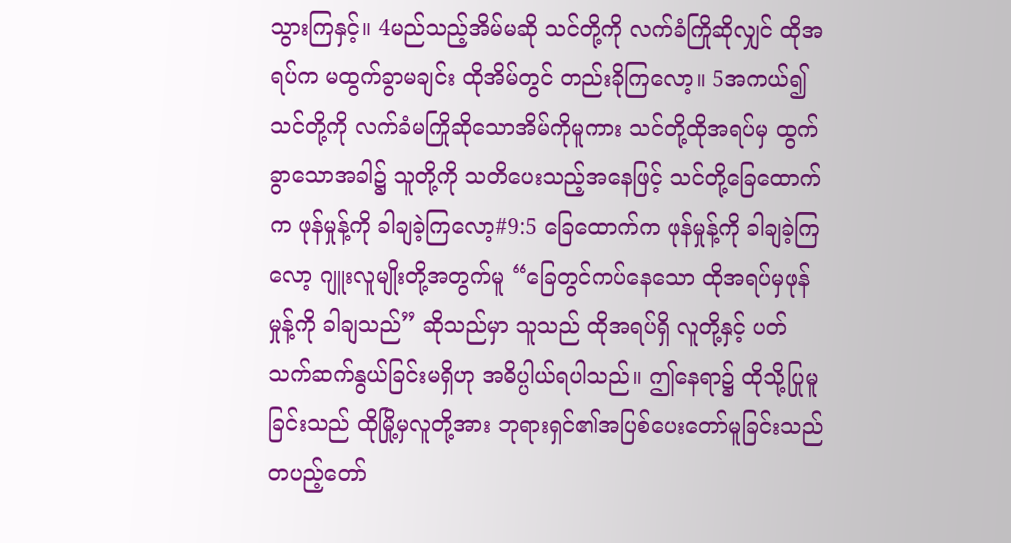သွားကြနှင့်။ 4မည်သည့်အိမ်မဆို သင်တို့ကို လက်ခံကြိုဆိုလျှင် ထိုအရပ်က မထွက်ခွာမချင်း ထိုအိမ်တွင် တည်းခိုကြလော့။ 5အကယ်၍ သင်တို့ကို လက်ခံမကြိုဆိုသောအိမ်ကိုမူကား သင်တို့ထိုအရပ်မှ ထွက်ခွာသောအခါ၌ သူတို့ကို သတိပေးသည့်အနေဖြင့် သင်တို့ခြေထောက်က ဖုန်မှုန့်ကို ခါချခဲ့ကြလော့#9:5 ခြေထောက်က ဖုန်မှုန့်ကို ခါချခဲ့ကြလော့ ဂျူးလူမျိုးတို့အတွက်မူ “ခြေတွင်ကပ်နေသော ထိုအရပ်မှဖုန်မှုန့်ကို ခါချသည်” ဆိုသည်မှာ သူသည် ထိုအရပ်ရှိ လူတို့နှင့် ပတ်သက်ဆက်နွယ်ခြင်းမရှိဟု အဓိပ္ပါယ်ရပါသည်။ ဤနေရာ၌ ထိုသို့ပြုမူခြင်းသည် ထိုမြို့မှလူတို့အား ဘုရားရှင်၏အပြစ်ပေးတော်မူခြင်းသည် တပည့်တော်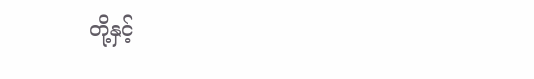တို့နှင့်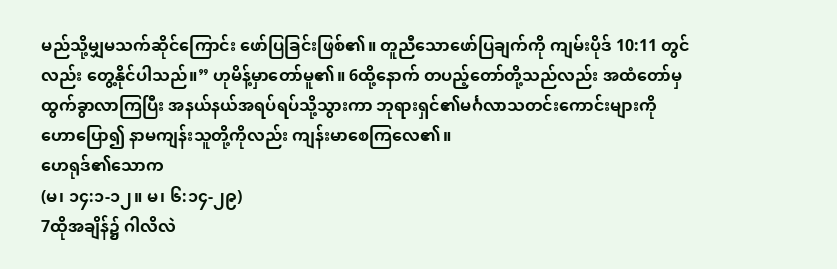မည်သို့မျှမသက်ဆိုင်ကြောင်း ဖော်ပြခြင်းဖြစ်၏။ တူညီသောဖော်ပြချက်ကို ကျမ်းပိုဒ် 10:11 တွင်လည်း တွေ့နိုင်ပါသည်။” ဟုမိန့်မှာတော်မူ၏။ 6ထို့နောက် တပည့်တော်တို့သည်လည်း အထံတော်မှ ထွက်ခွာလာကြပြီး အနယ်နယ်အရပ်ရပ်သို့သွားကာ ဘုရားရှင်၏မင်္ဂလာသတင်းကောင်းများကို ဟောပြော၍ နာမကျန်းသူတို့ကိုလည်း ကျန်းမာစေကြလေ၏။
ဟေရုဒ်၏သောက
(မ၊ ၁၄:၁-၁၂။ မ၊ ၆:၁၄-၂၉)
7ထိုအချိန်၌ ဂါလိလဲ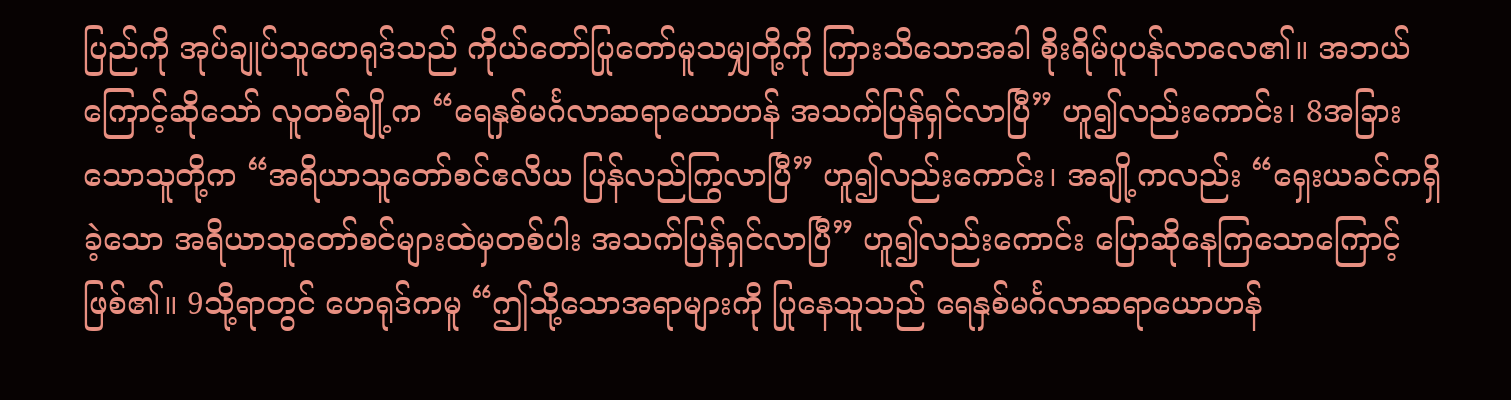ပြည်ကို အုပ်ချုပ်သူဟေရုဒ်သည် ကိုယ်တော်ပြုတော်မူသမျှတို့ကို ကြားသိသောအခါ စိုးရိမ်ပူပန်လာလေ၏။ အဘယ်ကြောင့်ဆိုသော် လူတစ်ချို့က “ရေနှစ်မင်္ဂလာဆရာယောဟန် အသက်ပြန်ရှင်လာပြီ” ဟူ၍လည်းကောင်း၊ 8အခြားသောသူတို့က “အရိယာသူတော်စင်ဧလိယ ပြန်လည်ကြွလာပြီ” ဟူ၍လည်းကောင်း၊ အချို့ကလည်း “ရှေးယခင်ကရှိခဲ့သော အရိယာသူတော်စင်များထဲမှတစ်ပါး အသက်ပြန်ရှင်လာပြီ” ဟူ၍လည်းကောင်း ပြောဆိုနေကြသောကြောင့် ဖြစ်၏။ 9သို့ရာတွင် ဟေရုဒ်ကမူ “ဤသို့သောအရာများကို ပြုနေသူသည် ရေနှစ်မင်္ဂလာဆရာယောဟန်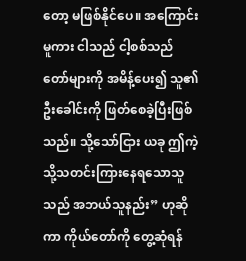တော့ မဖြစ်နိုင်ပေ။ အကြောင်းမူကား ငါသည် ငါ့စစ်သည်တော်များကို အမိန့်ပေး၍ သူ၏ဦးခေါင်းကို ဖြတ်စေခဲ့ပြီးဖြစ်သည်။ သို့သော်ငြား ယခု ဤကဲ့သို့သတင်းကြားနေရသောသူသည် အဘယ်သူနည်း” ဟုဆိုကာ ကိုယ်တော်ကို တွေ့ဆုံရန်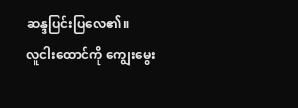ဆန္ဒပြင်းပြလေ၏။
လူငါးထောင်ကို ကျွေးမွေး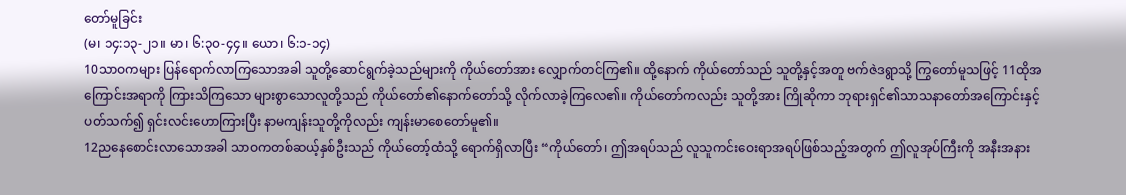တော်မူခြင်း
(မ၊ ၁၄:၁၃-၂၁။ မာ၊ ၆:၃၀-၄၄။ ယော၊ ၆:၁-၁၄)
10သာဝကများ ပြန်ရောက်လာကြသောအခါ သူတို့ဆောင်ရွက်ခဲ့သည်များကို ကိုယ်တော်အား လျှောက်တင်ကြ၏။ ထို့နောက် ကိုယ်တော်သည် သူတို့နှင့်အတူ ဗက်ဇဲဒရွာသို့ ကြွတော်မူသဖြင့် 11ထိုအကြောင်းအရာကို ကြားသိကြသော များစွာသောလူတို့သည် ကိုယ်တော်၏နောက်တော်သို့ လိုက်လာခဲ့ကြလေ၏။ ကိုယ်တော်ကလည်း သူတို့အား ကြိုဆိုကာ ဘုရားရှင်၏သာသနာတော်အကြောင်းနှင့်ပတ်သက်၍ ရှင်းလင်းဟောကြားပြီး နာမကျန်းသူတို့ကိုလည်း ကျန်းမာစေတော်မူ၏။
12ညနေစောင်းလာသောအခါ သာဝကတစ်ဆယ့်နှစ်ဦးသည် ကိုယ်တော့်ထံသို့ ရောက်ရှိလာပြီး “ကိုယ်တော်၊ ဤအရပ်သည် လူသူကင်းဝေးရာအရပ်ဖြစ်သည့်အတွက် ဤလူအုပ်ကြီးကို အနီးအနား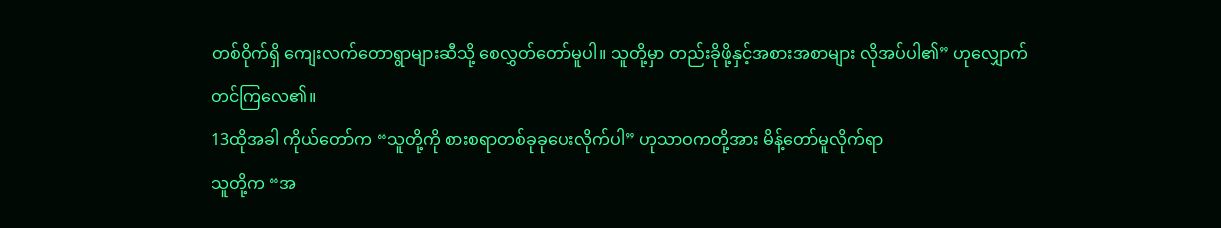တစ်ဝိုက်ရှိ ကျေးလက်တောရွာများဆီသို့ စေလွှတ်တော်မူပါ။ သူတို့မှာ တည်းခိုဖို့နှင့်အစားအစာများ လိုအပ်ပါ၏” ဟုလျှောက်တင်ကြလေ၏။
13ထိုအခါ ကိုယ်တော်က “သူတို့ကို စားစရာတစ်ခုခုပေးလိုက်ပါ” ဟုသာဝကတို့အား မိန့်တော်မူလိုက်ရာ
သူတို့က “အ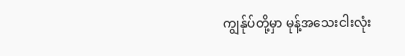ကျွန်ုပ်တို့မှာ မုန့်အသေးငါးလုံး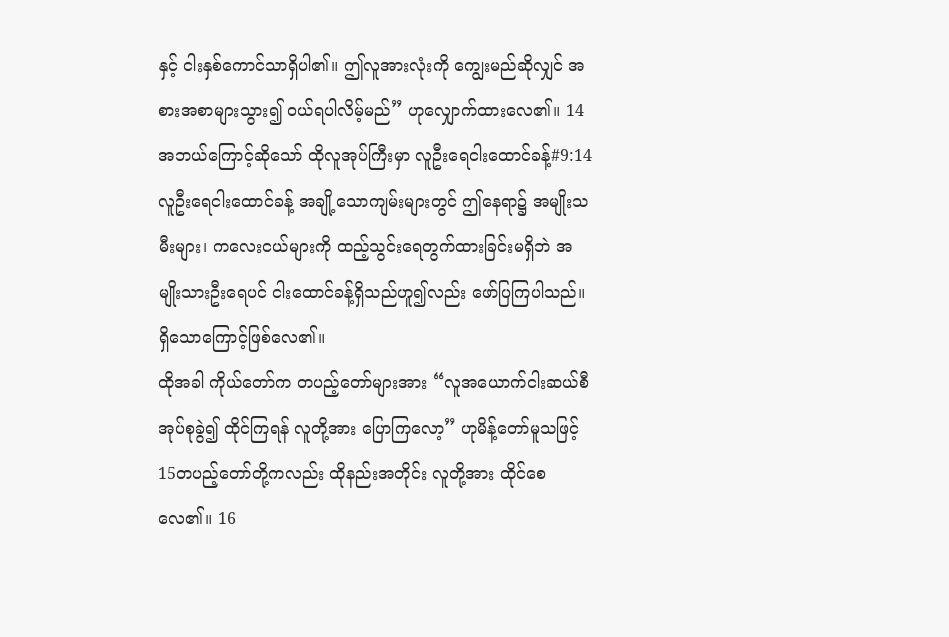နှင့် ငါးနှစ်ကောင်သာရှိပါ၏။ ဤလူအားလုံးကို ကျွေးမည်ဆိုလျှင် အစားအစာများသွား၍ ဝယ်ရပါလိမ့်မည်” ဟုလျှောက်ထားလေ၏။ 14အဘယ်ကြောင့်ဆိုသော် ထိုလူအုပ်ကြီးမှာ လူဦးရေငါးထောင်ခန့်#9:14 လူဦးရေငါးထောင်ခန့် အချို့သောကျမ်းများတွင် ဤနေရာ၌ အမျိုးသမီးများ၊ ကလေးငယ်များကို ထည့်သွင်းရေတွက်ထားခြင်းမရှိဘဲ အမျိုးသားဦးရေပင် ငါးထောင်ခန့်ရှိသည်ဟူ၍လည်း ဖော်ပြကြပါသည်။ရှိသောကြောင့်ဖြစ်လေ၏။
ထိုအခါ ကိုယ်တော်က တပည့်တော်များအား “လူအယောက်ငါးဆယ်စီ အုပ်စုခွဲ၍ ထိုင်ကြရန် လူတို့အား ပြောကြလော့” ဟုမိန့်တော်မူသဖြင့် 15တပည့်တော်တို့ကလည်း ထိုနည်းအတိုင်း လူတို့အား ထိုင်စေလေ၏။ 16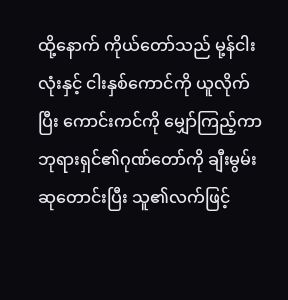ထို့နောက် ကိုယ်တော်သည် မု့န်ငါးလုံးနှင့် ငါးနှစ်ကောင်ကို ယူလိုက်ပြီး ကောင်းကင်ကို မျှော်ကြည့်ကာ ဘုရားရှင်၏ဂုဏ်တော်ကို ချီးမွမ်းဆုတောင်းပြီး သူ၏လက်ဖြင့်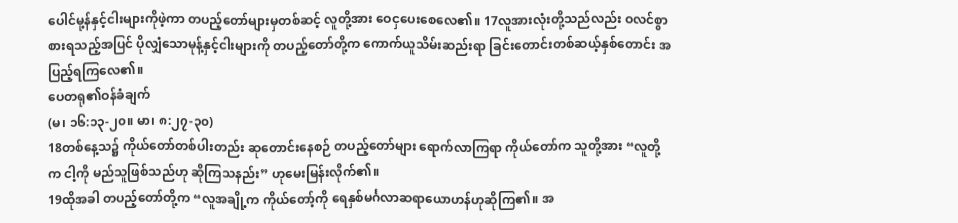ပေါင်မု့န်နှင့်ငါးများကိုဖဲ့ကာ တပည့်တော်များမှတစ်ဆင့် လူတို့အား ဝေငှပေးစေလေ၏။ 17လူအားလုံးတို့သည်လည်း ဝလင်စွာ စားရသည့်အပြင် ပိုလျှံသောမုန့်နှင့်ငါးများကို တပည့်တော်တို့က ကောက်ယူသိမ်းဆည်းရာ ခြင်းတောင်းတစ်ဆယ့်နှစ်တောင်း အပြည့်ရကြလေ၏။
ပေတရု၏ဝန်ခံချက်
(မ၊ ၁၆:၁၃-၂၀။ မာ၊ ၈:၂၇-၃၀)
18တစ်နေ့သ၌ ကိုယ်တော်တစ်ပါးတည်း ဆုတောင်းနေစဉ် တပည့်တော်များ ရောက်လာကြရာ ကိုယ်တော်က သူတို့အား “လူတို့က ငါ့ကို မည်သူဖြစ်သည်ဟု ဆိုကြသနည်း” ဟုမေးမြန်းလိုက်၏။
19ထိုအခါ တပည့်တော်တို့က “လူအချို့က ကိုယ်တော့်ကို ရေနှစ်မင်္ဂလာဆရာယောဟန်ဟုဆိုကြ၏။ အ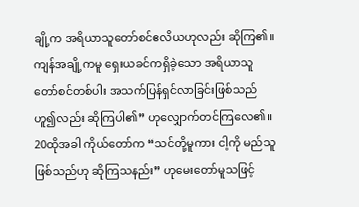ချို့က အရိယာသူတော်စင်ဧလိယဟုလည်း ဆိုကြ၏။ ကျန်အချို့ကမူ ရှေးယခင်ကရှိခဲ့သော အရိယာသူတော်စင်တစ်ပါး အသက်ပြန်ရှင်လာခြင်းဖြစ်သည်ဟူ၍လည်း ဆိုကြပါ၏” ဟုလျှောက်တင်ကြလေ၏။
20ထိုအခါ ကိုယ်တော်က “သင်တို့မူကား ငါ့ကို မည်သူဖြစ်သည်ဟု ဆိုကြသနည်း” ဟုမေးတော်မူသဖြင့်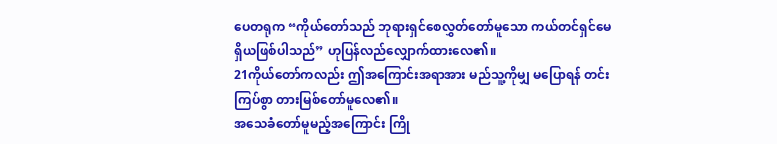ပေတရုက “ကိုယ်တော်သည် ဘုရားရှင်စေလွှတ်တော်မူသော ကယ်တင်ရှင်မေရှိယဖြစ်ပါသည်” ဟုပြန်လည်လျှောက်ထားလေ၏။
21ကိုယ်တော်ကလည်း ဤအကြောင်းအရာအား မည်သူ့ကိုမျှ မပြောရန် တင်းကြပ်စွာ တားမြစ်တော်မူလေ၏။
အသေခံတော်မူမည့်အကြောင်း ကြို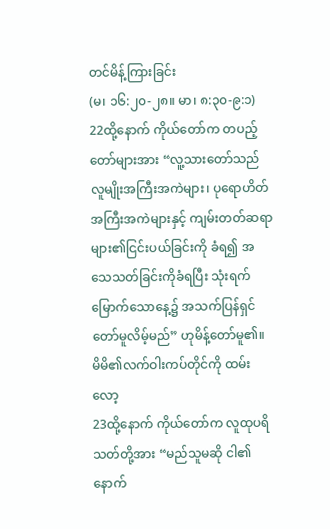တင်မိန့်ကြားခြင်း
(မ၊ ၁၆:၂၀-၂၈။ မာ၊ ၈:၃၀-၉:၁)
22ထို့နောက် ကိုယ်တော်က တပည့်တော်များအား “လူ့သားတော်သည် လူမျိုးအကြီးအကဲများ၊ ပုရောဟိတ်အကြီးအကဲများနှင့် ကျမ်းတတ်ဆရာများ၏ငြင်းပယ်ခြင်းကို ခံရ၍ အသေသတ်ခြင်းကိုခံရပြီး သုံးရက်မြောက်သောနေ့၌ အသက်ပြန်ရှင်တော်မူလိမ့်မည်” ဟုမိန့်တော်မူ၏။
မိမိ၏လက်ဝါးကပ်တိုင်ကို ထမ်းလော့
23ထို့နောက် ကိုယ်တော်က လူထုပရိသတ်တို့အား “မည်သူမဆို ငါ၏နောက်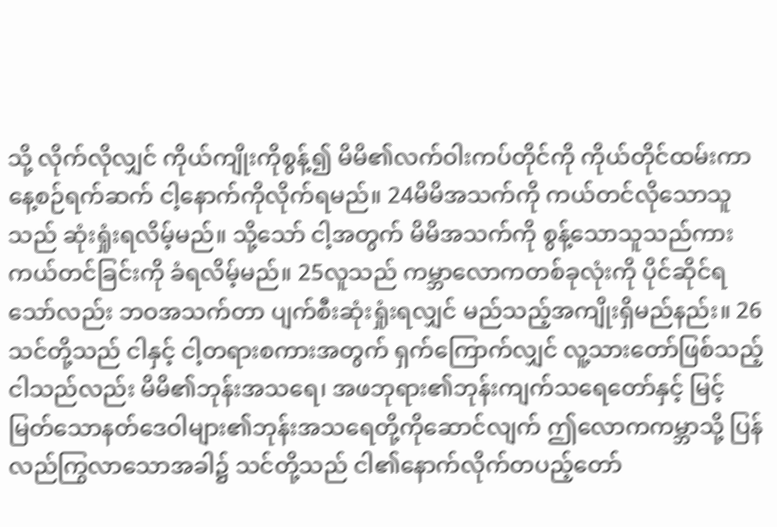သို့ လိုက်လိုလျှင် ကိုယ်ကျိုးကိုစွန့်၍ မိမိ၏လက်ဝါးကပ်တိုင်ကို ကိုယ်တိုင်ထမ်းကာ နေ့စဉ်ရက်ဆက် ငါ့နောက်ကိုလိုက်ရမည်။ 24မိမိအသက်ကို ကယ်တင်လိုသောသူသည် ဆုံးရှုံးရလိမ့်မည်။ သို့သော် ငါ့အတွက် မိမိအသက်ကို စွန့်သောသူသည်ကား ကယ်တင်ခြင်းကို ခံရလိမ့်မည်။ 25လူသည် ကမ္ဘာလောကတစ်ခုလုံးကို ပိုင်ဆိုင်ရသော်လည်း ဘဝအသက်တာ ပျက်စီးဆုံးရှုံးရလျှင် မည်သည့်အကျိုးရှိမည်နည်း။ 26သင်တို့သည် ငါနှင့် ငါ့တရားစကားအတွက် ရှက်ကြောက်လျှင် လူ့သားတော်ဖြစ်သည့်ငါသည်လည်း မိမိ၏ဘုန်းအသရေ၊ အဖဘုရား၏ဘုန်းကျက်သရေတော်နှင့် မြင့်မြတ်သောနတ်ဒေဝါများ၏ဘုန်းအသရေတို့ကိုဆောင်လျက် ဤလောကကမ္ဘာသို့ ပြန်လည်ကြွလာသောအခါ၌ သင်တို့သည် ငါ၏နောက်လိုက်တပည့်တော်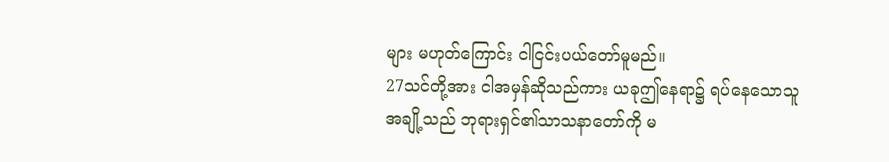များ မဟုတ်ကြောင်း ငါငြင်းပယ်တော်မူမည်။
27သင်တို့အား ငါအမှန်ဆိုသည်ကား ယခုဤနေရာ၌ ရပ်နေသောသူအချို့သည် ဘုရားရှင်၏သာသနာတော်ကို မ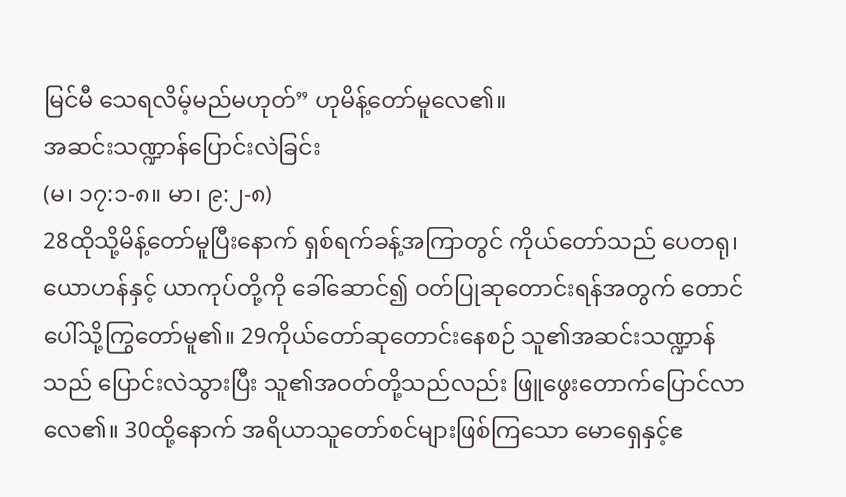မြင်မီ သေရလိမ့်မည်မဟုတ်” ဟုမိန့်တော်မူလေ၏။
အဆင်းသဏ္ဍာန်ပြောင်းလဲခြင်း
(မ၊ ၁၇:၁-၈။ မာ၊ ၉:၂-၈)
28ထိုသို့မိန့်တော်မူပြီးနောက် ရှစ်ရက်ခန့်အကြာတွင် ကိုယ်တော်သည် ပေတရု၊ ယောဟန်နှင့် ယာကုပ်တို့ကို ခေါ်ဆောင်၍ ဝတ်ပြုဆုတောင်းရန်အတွက် တောင်ပေါ်သို့ကြွတော်မူ၏။ 29ကိုယ်တော်ဆုတောင်းနေစဉ် သူ၏အဆင်းသဏ္ဍာန်သည် ပြောင်းလဲသွားပြီး သူ၏အဝတ်တို့သည်လည်း ဖြူဖွေးတောက်ပြောင်လာလေ၏။ 30ထို့နောက် အရိယာသူတော်စင်များဖြစ်ကြသော မောရှေနှင့်ဧ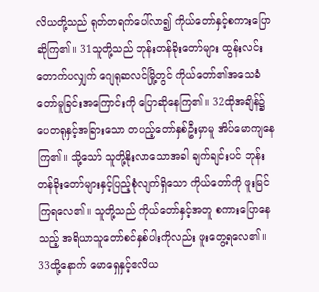လိယတို့သည် ရုတ်တရက်ပေါ်လာ၍ ကိုယ်တော်နှင့်စကားပြောဆိုကြ၏။ 31သူတို့သည် ဘုန်းတန်ခိုးတော်များ ထွန်းလင်းတောက်ပလျှက် ဂျေရုဆလင်မြို့တွင် ကိုယ်တော်၏အသေခံတော်မူခြင်းအကြောင်းကို ပြောဆိုနေကြ၏။ 32ထိုအချိန်၌ ပေတရုနှင့်အခြားသော တပည့်တော်နှစ်ဦးမှာမူ အိပ်မောကျနေကြ၏။ သို့သော် သူတို့နိုးလာသောအခါ ချက်ချင်းပင် ဘုန်းတန်ခိုးတော်များနှင့်ပြည့်စုံလျက်ရှိသော ကိုယ်တော်ကို ဖူးမြင်ကြရလေ၏။ သူတို့သည် ကိုယ်တော်နှင့်အတူ စကားပြောနေသည့် အရိယာသူတော်စင်နှစ်ပါးကိုလည်း ဖူးတွေ့ရလေ၏။ 33ထို့နောက် မောရှေနှင့်ဧလိယ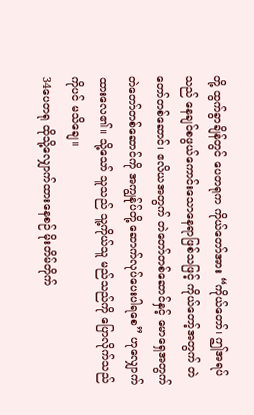တို့ ထွက်ခွာချိန်တွင် ပေတရုက ကိုယ်တော်အား “ကိုယ်တော်၊ ဤအရပ်သည် နေချင်စဖွယ်ကောင်းသောနေရာဖြစ်သဖြင့် ကိုယ်တော့်အတွက် တဲတော်တစ်ဆောင်၊ ဧလိယအတွက် တဲတော်တစ်ဆောင်နှင့် မောရှေအတွက် တဲတော်တစ်ဆောင်ကို အကျွန်ုပ်တို့ ဆောက်လုပ်ပေးပါရစေ” ဟုလျှောက်ထားလေ၏။ သို့သော် သူသည် သူ့ကိုယ်သူ မည်သည်ကို ပြောလိုက်သည်ကိုပင် မသိချေ။
34ပေတရု ထိုသို့လျှောက်ထားနေစဉ် မိုးတိမ်တိုက်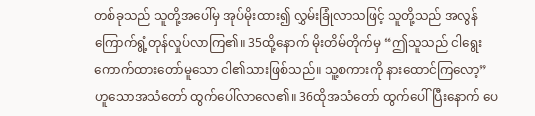တစ်ခုသည် သူတို့အပေါ်မှ အုပ်မိုးထား၍ လွှမ်းခြုံလာသဖြင့် သူတို့သည် အလွန်ကြောက်ရွံ့တုန်လှုပ်လာကြ၏။ 35ထို့နောက် မိုးတိမ်တိုက်မှ “ဤသူသည် ငါရွေးကောက်ထားတော်မူသော ငါ၏သားဖြစ်သည်။ သူ့စကားကို နားထောင်ကြလော့” ဟူသောအသံတော် ထွက်ပေါ်လာလေ၏။ 36ထိုအသံတော် ထွက်ပေါ်ပြီးနောက် ပေ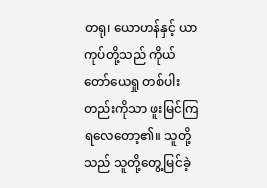တရု၊ ယောဟန်နှင့် ယာကုပ်တို့သည် ကိုယ်တော်ယေရှု တစ်ပါးတည်းကိုသာ ဖူးမြင်ကြရလေတော့၏။ သူတို့သည် သူတို့တွေ့မြင်ခဲ့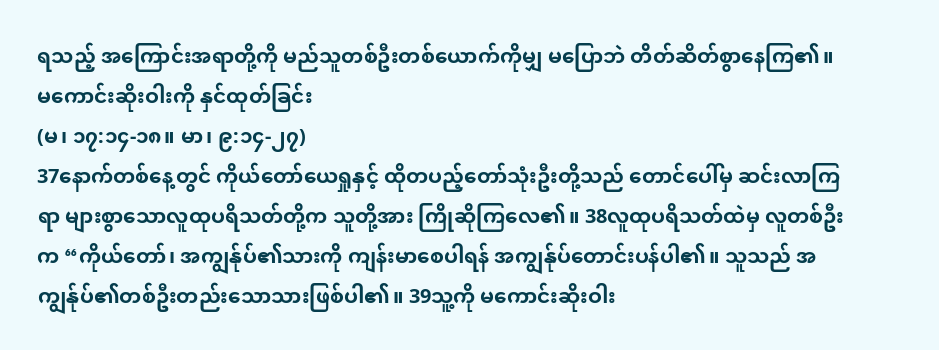ရသည့် အကြောင်းအရာတို့ကို မည်သူတစ်ဦးတစ်ယောက်ကိုမျှ မပြောဘဲ တိတ်ဆိတ်စွာနေကြ၏။
မကောင်းဆိုးဝါးကို နှင်ထုတ်ခြင်း
(မ၊ ၁၇:၁၄-၁၈။ မာ၊ ၉:၁၄-၂၇)
37နောက်တစ်နေ့တွင် ကိုယ်တော်ယေရှုနှင့် ထိုတပည့်တော်သုံးဦးတို့သည် တောင်ပေါ်မှ ဆင်းလာကြရာ များစွာသောလူထုပရိသတ်တို့က သူတို့အား ကြိုဆိုကြလေ၏။ 38လူထုပရိသတ်ထဲမှ လူတစ်ဦးက “ကိုယ်တော်၊ အကျွန်ုပ်၏သားကို ကျန်းမာစေပါရန် အကျွန်ုပ်တောင်းပန်ပါ၏။ သူသည် အကျွန်ုပ်၏တစ်ဦးတည်းသောသားဖြစ်ပါ၏။ 39သူ့ကို မကောင်းဆိုးဝါး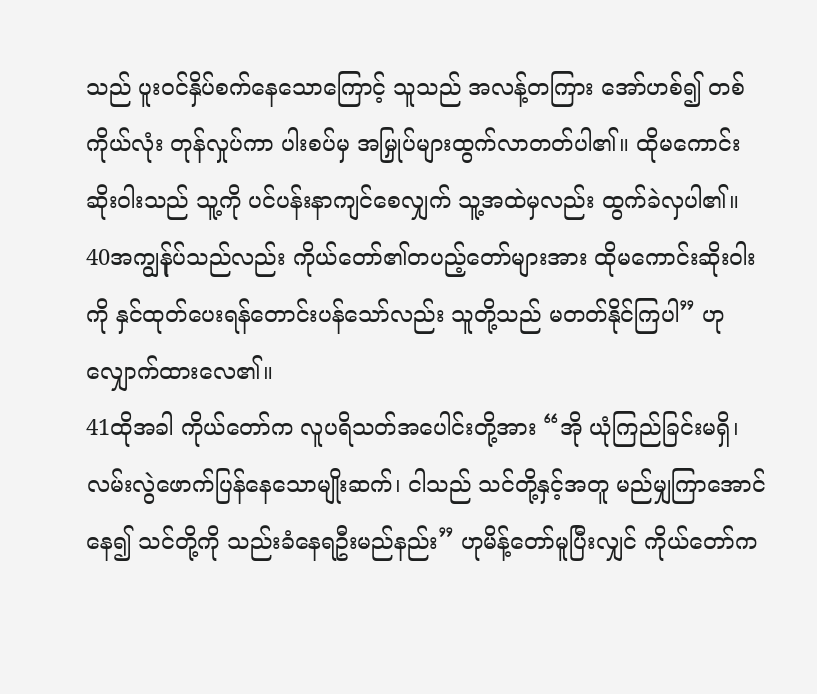သည် ပူးဝင်နှိပ်စက်နေသောကြောင့် သူသည် အလန့်တကြား အော်ဟစ်၍ တစ်ကိုယ်လုံး တုန်လှုပ်ကာ ပါးစပ်မှ အမြှုပ်များထွက်လာတတ်ပါ၏။ ထိုမကောင်းဆိုးဝါးသည် သူ့ကို ပင်ပန်းနာကျင်စေလျှက် သူ့အထဲမှလည်း ထွက်ခဲလှပါ၏။ 40အကျွန်ုပ်သည်လည်း ကိုယ်တော်၏တပည့်တော်များအား ထိုမကောင်းဆိုးဝါးကို နှင်ထုတ်ပေးရန်တောင်းပန်သော်လည်း သူတို့သည် မတတ်နိုင်ကြပါ” ဟုလျှောက်ထားလေ၏။
41ထိုအခါ ကိုယ်တော်က လူပရိသတ်အပေါင်းတို့အား “အို ယုံကြည်ခြင်းမရှိ၊ လမ်းလွဲဖောက်ပြန်နေသောမျိုးဆက်၊ ငါသည် သင်တို့နှင့်အတူ မည်မျှကြာအောင်နေ၍ သင်တို့ကို သည်းခံနေရဦးမည်နည်း” ဟုမိန့်တော်မူပြီးလျှင် ကိုယ်တော်က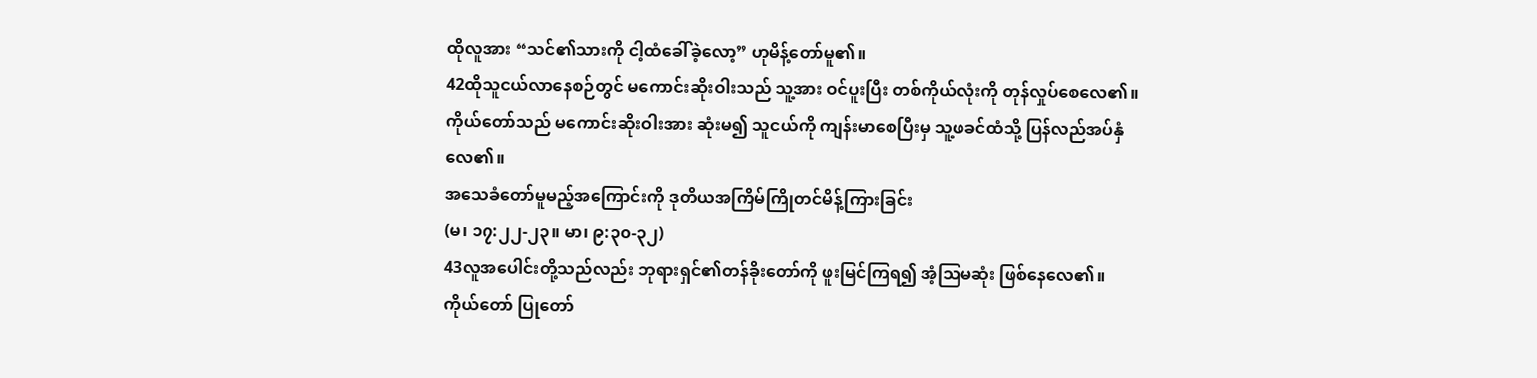ထိုလူအား “သင်၏သားကို ငါ့ထံခေါ်ခဲ့လော့” ဟုမိန့်တော်မူ၏။
42ထိုသူငယ်လာနေစဉ်တွင် မကောင်းဆိုးဝါးသည် သူ့အား ဝင်ပူးပြီး တစ်ကိုယ်လုံးကို တုန်လှုပ်စေလေ၏။ ကိုယ်တော်သည် မကောင်းဆိုးဝါးအား ဆုံးမ၍ သူငယ်ကို ကျန်းမာစေပြီးမှ သူ့ဖခင်ထံသို့ ပြန်လည်အပ်နှံလေ၏။
အသေခံတော်မူမည့်အကြောင်းကို ဒုတိယအကြိမ်ကြိုတင်မိန့်ကြားခြင်း
(မ၊ ၁၇:၂၂-၂၃။ မာ၊ ၉:၃၀-၃၂)
43လူအပေါင်းတို့သည်လည်း ဘုရားရှင်၏တန်ခိုးတော်ကို ဖူးမြင်ကြရ၍ အံ့ဩမဆုံး ဖြစ်နေလေ၏။
ကိုယ်တော် ပြုတော်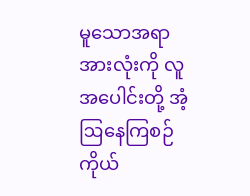မူသောအရာအားလုံးကို လူအပေါင်းတို့ အံ့ဩနေကြစဉ် ကိုယ်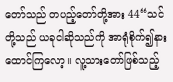တော်သည် တပည့်တော်တို့အား 44“သင်တို့သည် ယခုငါဆိုသည်ကို အာရုံစိုက်၍နားထောင်ကြလော့။ လူ့သားတော်ဖြစ်သည့်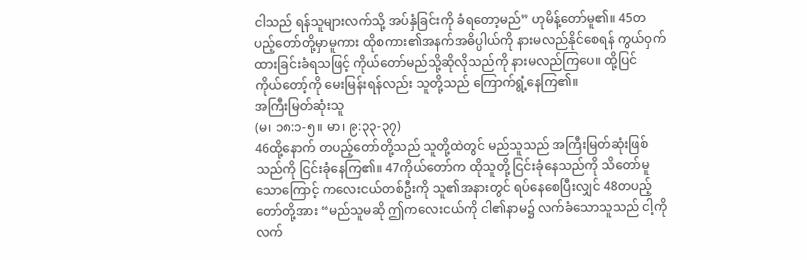ငါသည် ရန်သူများလက်သို့ အပ်နှံခြင်းကို ခံရတော့မည်” ဟုမိန့်တော်မူ၏။ 45တပည့်တော်တို့မှာမူကား ထိုစကား၏အနက်အဓိပ္ပါယ်ကို နားမလည်နိုင်စေရန် ကွယ်ဝှက်ထားခြင်းခံရသဖြင့် ကိုယ်တော်မည်သို့ဆိုလိုသည်ကို နားမလည်ကြပေ။ ထို့ပြင် ကိုယ်တော့်ကို မေးမြန်းရန်လည်း သူတို့သည် ကြောက်ရွံ့နေကြ၏။
အကြီးမြတ်ဆုံးသူ
(မ၊ ၁၈:၁-၅။ မာ၊ ၉:၃၃-၃၇)
46ထို့နောက် တပည့်တော်တို့သည် သူတို့ထဲတွင် မည်သူသည် အကြီးမြတ်ဆုံးဖြစ်သည်ကို ငြင်းခုံနေကြ၏။ 47ကိုယ်တော်က ထိုသူတို့ ငြင်းခုံနေသည်ကို သိတော်မူသောကြောင့် ကလေးငယ်တစ်ဦးကို သူ၏အနားတွင် ရပ်နေစေပြီးလျှင် 48တပည့်တော်တို့အား “မည်သူမဆို ဤကလေးငယ်ကို ငါ၏နာမ၌ လက်ခံသောသူသည် ငါ့ကိုလက်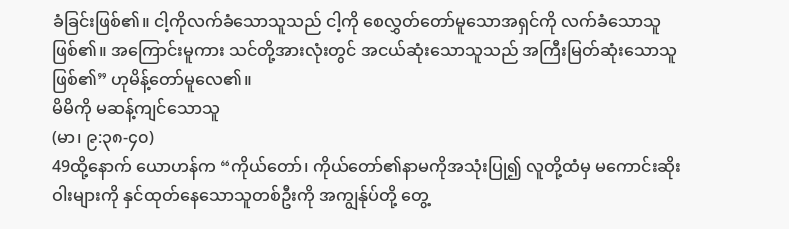ခံခြင်းဖြစ်၏။ ငါ့ကိုလက်ခံသောသူသည် ငါ့ကို စေလွှတ်တော်မူသောအရှင်ကို လက်ခံသောသူဖြစ်၏။ အကြောင်းမူကား သင်တို့အားလုံးတွင် အငယ်ဆုံးသောသူသည် အကြီးမြတ်ဆုံးသောသူဖြစ်၏” ဟုမိန့်တော်မူလေ၏။
မိမိကို မဆန့်ကျင်သောသူ
(မာ၊ ၉:၃၈-၄၀)
49ထို့နောက် ယောဟန်က “ကိုယ်တော်၊ ကိုယ်တော်၏နာမကိုအသုံးပြု၍ လူတို့ထံမှ မကောင်းဆိုးဝါးများကို နှင်ထုတ်နေသောသူတစ်ဦးကို အကျွန်ုပ်တို့ တွေ့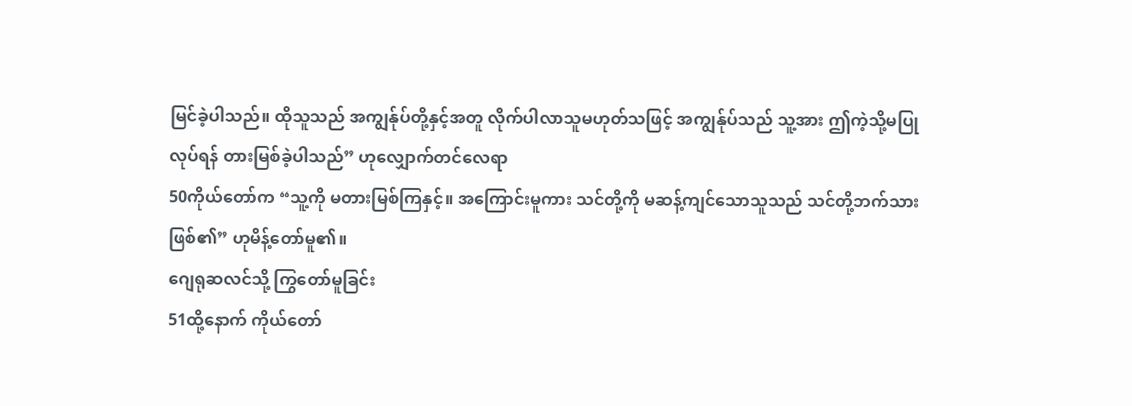မြင်ခဲ့ပါသည်။ ထိုသူသည် အကျွန်ုပ်တို့နှင့်အတူ လိုက်ပါလာသူမဟုတ်သဖြင့် အကျွန်ုပ်သည် သူ့အား ဤကဲ့သို့မပြုလုပ်ရန် တားမြစ်ခဲ့ပါသည်” ဟုလျှောက်တင်လေရာ
50ကိုယ်တော်က “သူ့ကို မတားမြစ်ကြနှင့်။ အကြောင်းမူကား သင်တို့ကို မဆန့်ကျင်သောသူသည် သင်တို့ဘက်သားဖြစ်၏” ဟုမိန့်တော်မူ၏။
ဂျေရုဆလင်သို့ ကြွတော်မူခြင်း
51ထို့နောက် ကိုယ်တော်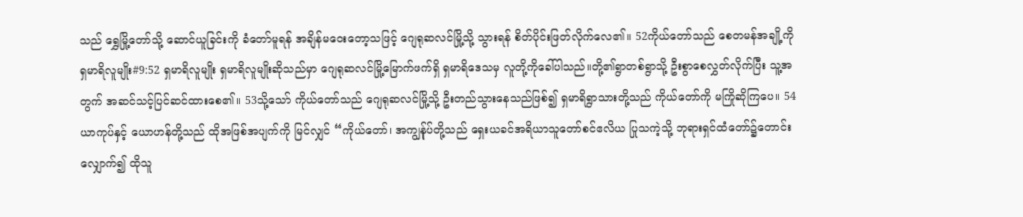သည် ရွှေမြို့တော်သို့ ဆောင်ယူခြင်းကို ခံတော်မူရန် အချိန်မဝေးတော့သဖြင့် ဂျေရုဆလင်မြို့သို့ သွားရန် စိတ်ပိုင်းဖြတ်လိုက်လေ၏။ 52ကိုယ်တော်သည် စေတမန်အချို့ကို ရှမာရိလူမျိုး#9:52 ရှမာရိလူမျိုး ရှမာရိလူမျိုးဆိုသည်မှာ ဂျေရုဆလင်မြို့မြောက်ဖက်ရှိ ရှမာရိဒေသမှ လူတို့ကိုခေါ်ပါသည်။တို့၏ရွာတစ်ရွာသို့ ဦးစွာစေလွှတ်လိုက်ပြီး သူ့အတွက် အဆင်သင့်ပြင်ဆင်ထားစေ၏။ 53သို့သော် ကိုယ်တော်သည် ဂျေရုဆလင်မြို့သို့ ဦးတည်သွားနေသည်ဖြစ်၍ ရှမာရိရွာသားတို့သည် ကိုယ်တော်ကို မကြိုဆိုကြပေ။ 54ယာကုပ်နှင့် ယောဟန်တို့သည် ထိုအဖြစ်အပျက်ကို မြင်လျှင် “ကိုယ်တော်၊ အကျွန်ုပ်တို့သည် ရှေးယခင်အရိယာသူတော်စင်ဧလိယ ပြုသကဲ့သို့ ဘုရားရှင်ထံတော်၌တောင်းလျှောက်၍ ထိုသူ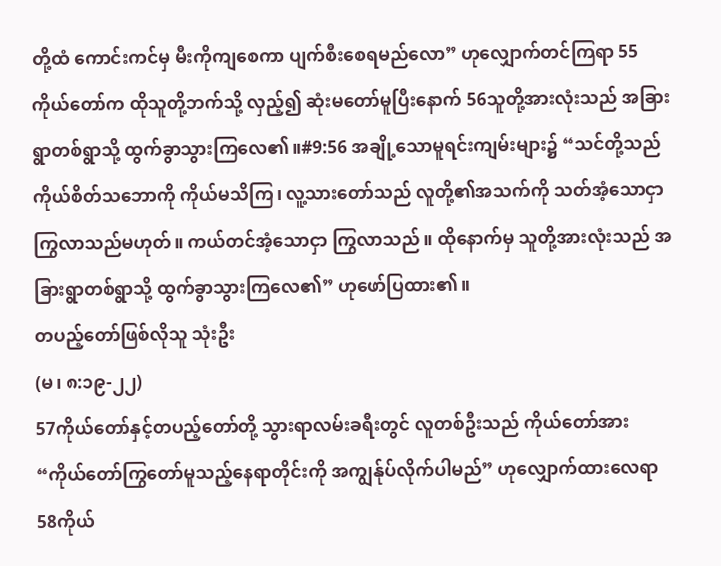တို့ထံ ကောင်းကင်မှ မီးကိုကျစေကာ ပျက်စီးစေရမည်လော” ဟုလျှောက်တင်ကြရာ 55ကိုယ်တော်က ထိုသူတို့ဘက်သို့ လှည့်၍ ဆုံးမတော်မူပြီးနောက် 56သူတို့အားလုံးသည် အခြားရွာတစ်ရွာသို့ ထွက်ခွာသွားကြလေ၏။#9:56 အချို့သောမူရင်းကျမ်းများ၌ “သင်တို့သည် ကိုယ်စိတ်သဘောကို ကိုယ်မသိကြ၊ လူ့သားတော်သည် လူတို့၏အသက်ကို သတ်အံ့သောငှာ ကြွလာသည်မဟုတ်။ ကယ်တင်အံ့သောငှာ ကြွလာသည်။ ထိုနောက်မှ သူတို့အားလုံးသည် အခြားရွာတစ်ရွာသို့ ထွက်ခွာသွားကြလေ၏” ဟုဖော်ပြထား၏။
တပည့်တော်ဖြစ်လိုသူ သုံးဦး
(မ၊ ၈:၁၉-၂၂)
57ကိုယ်တော်နှင့်တပည့်တော်တို့ သွားရာလမ်းခရီးတွင် လူတစ်ဦးသည် ကိုယ်တော်အား “ကိုယ်တော်ကြွတော်မူသည့်နေရာတိုင်းကို အကျွန်ုပ်လိုက်ပါမည်” ဟုလျှောက်ထားလေရာ
58ကိုယ်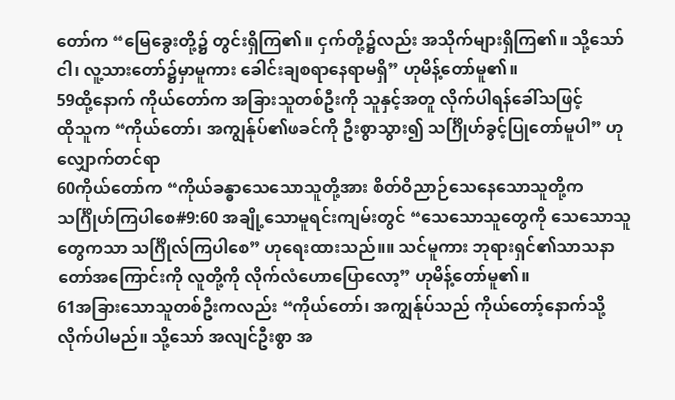တော်က “မြေခွေးတို့၌ တွင်းရှိကြ၏။ ငှက်တို့၌လည်း အသိုက်များရှိကြ၏။ သို့သော် ငါ၊ လူ့သားတော်၌မှာမူကား ခေါင်းချစရာနေရာမရှိ” ဟုမိန့်တော်မူ၏။
59ထို့နောက် ကိုယ်တော်က အခြားသူတစ်ဦးကို သူနှင့်အတူ လိုက်ပါရန်ခေါ်သဖြင့်
ထိုသူက “ကိုယ်တော်၊ အကျွန်ုပ်၏ဖခင်ကို ဦးစွာသွား၍ သင်္ဂြိုဟ်ခွင့်ပြုတော်မူပါ” ဟုလျှောက်တင်ရာ
60ကိုယ်တော်က “ကိုယ်ခန္ဓာသေသောသူတို့အား စိတ်ဝိညာဉ်သေနေသောသူတို့က သင်္ဂြိုဟ်ကြပါစေ#9:60 အချို့သောမူရင်းကျမ်းတွင် “သေသောသူတွေကို သေသောသူတွေကသာ သင်္ဂြိုလ်ကြပါစေ” ဟုရေးထားသည်။။ သင်မူကား ဘုရားရှင်၏သာသနာတော်အကြောင်းကို လူတို့ကို လိုက်လံဟောပြောလော့” ဟုမိန့်တော်မူ၏။
61အခြားသောသူတစ်ဦးကလည်း “ကိုယ်တော်၊ အကျွန်ုပ်သည် ကိုယ်တော့်နောက်သို့ လိုက်ပါမည်။ သို့သော် အလျင်ဦးစွာ အ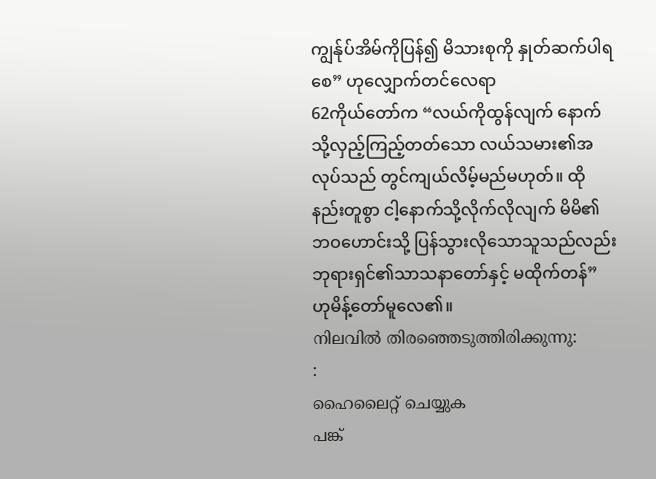ကျွန်ုပ်အိမ်ကိုပြန်၍ မိသားစုကို နှုတ်ဆက်ပါရစေ” ဟုလျှောက်တင်လေရာ
62ကိုယ်တော်က “လယ်ကိုထွန်လျက် နောက်သို့လှည့်ကြည့်တတ်သော လယ်သမား၏အလုပ်သည် တွင်ကျယ်လိမ့်မည်မဟုတ်။ ထိုနည်းတူစွာ ငါ့နောက်သို့လိုက်လိုလျက် မိမိ၏ဘဝဟောင်းသို့ ပြန်သွားလိုသောသူသည်လည်း ဘုရားရှင်၏သာသနာတော်နှင့် မထိုက်တန်” ဟုမိန့်တော်မူလေ၏။
നിലവിൽ തിരഞ്ഞെടുത്തിരിക്കുന്നു:
:
ഹൈലൈറ്റ് ചെയ്യുക
പങ്ക്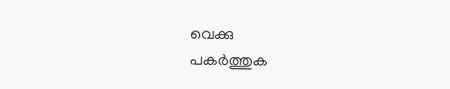വെക്കു
പകർത്തുക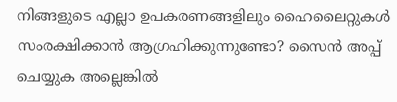നിങ്ങളുടെ എല്ലാ ഉപകരണങ്ങളിലും ഹൈലൈറ്റുകൾ സംരക്ഷിക്കാൻ ആഗ്രഹിക്കുന്നുണ്ടോ? സൈൻ അപ്പ് ചെയ്യുക അല്ലെങ്കിൽ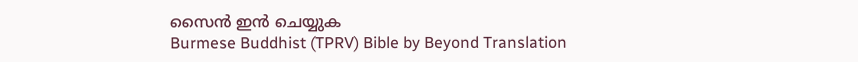സൈൻ ഇൻ ചെയ്യുക
Burmese Buddhist (TPRV) Bible by Beyond Translation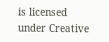is licensed under Creative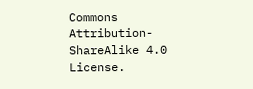Commons Attribution-ShareAlike 4.0 License.